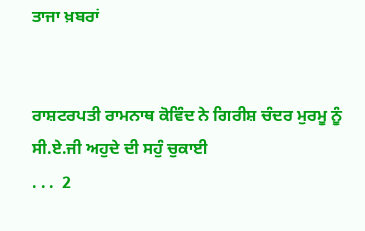ਤਾਜਾ ਖ਼ਬਰਾਂ


ਰਾਸ਼ਟਰਪਤੀ ਰਾਮਨਾਥ ਕੋਵਿੰਦ ਨੇ ਗਿਰੀਸ਼ ਚੰਦਰ ਮੁਰਮੂ ਨੂੰ ਸੀ.ਏ.ਜੀ ਅਹੁਦੇ ਦੀ ਸਹੁੰ ਚੁਕਾਈ
. . .  2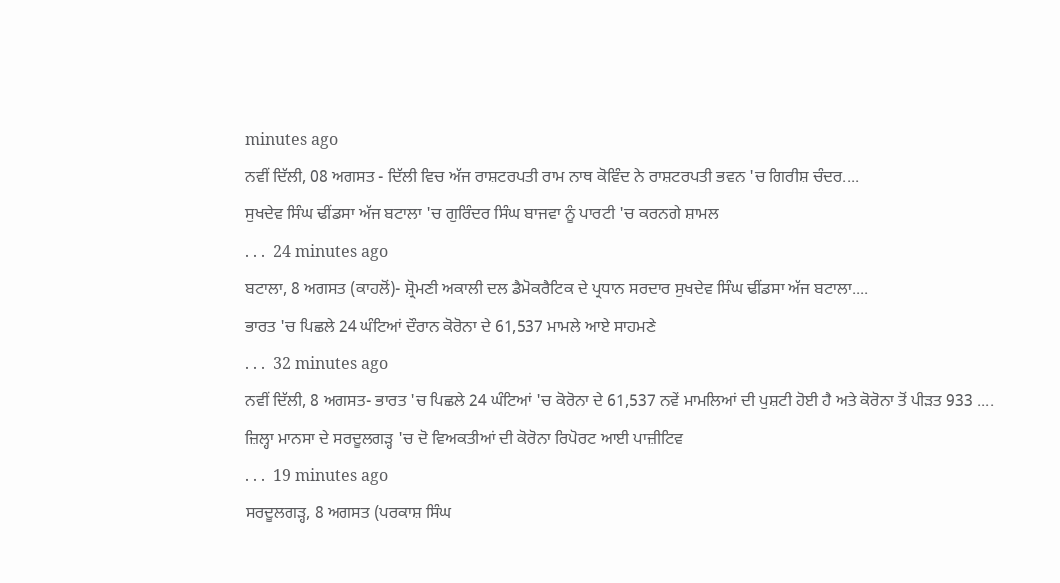minutes ago
ਨਵੀਂ ਦਿੱਲੀ, 08 ਅਗਸਤ - ਦਿੱਲੀ ਵਿਚ ਅੱਜ ਰਾਸ਼ਟਰਪਤੀ ਰਾਮ ਨਾਥ ਕੋਵਿੰਦ ਨੇ ਰਾਸ਼ਟਰਪਤੀ ਭਵਨ 'ਚ ਗਿਰੀਸ਼ ਚੰਦਰ....
ਸੁਖਦੇਵ ਸਿੰਘ ਢੀਂਡਸਾ ਅੱਜ ਬਟਾਲਾ 'ਚ ਗੁਰਿੰਦਰ ਸਿੰਘ ਬਾਜਵਾ ਨੂੰ ਪਾਰਟੀ 'ਚ ਕਰਨਗੇ ਸ਼ਾਮਲ
. . .  24 minutes ago
ਬਟਾਲਾ, 8 ਅਗਸਤ (ਕਾਹਲੋਂ)- ਸ਼੍ਰੋਮਣੀ ਅਕਾਲੀ ਦਲ ਡੈਮੋਕਰੈਟਿਕ ਦੇ ਪ੍ਰਧਾਨ ਸਰਦਾਰ ਸੁਖਦੇਵ ਸਿੰਘ ਢੀਂਡਸਾ ਅੱਜ ਬਟਾਲਾ....
ਭਾਰਤ 'ਚ ਪਿਛਲੇ 24 ਘੰਟਿਆਂ ਦੌਰਾਨ ਕੋਰੋਨਾ ਦੇ 61,537 ਮਾਮਲੇ ਆਏ ਸਾਹਮਣੇ
. . .  32 minutes ago
ਨਵੀਂ ਦਿੱਲੀ, 8 ਅਗਸਤ- ਭਾਰਤ 'ਚ ਪਿਛਲੇ 24 ਘੰਟਿਆਂ 'ਚ ਕੋਰੋਨਾ ਦੇ 61,537 ਨਵੇਂ ਮਾਮਲਿਆਂ ਦੀ ਪੁਸ਼ਟੀ ਹੋਈ ਹੈ ਅਤੇ ਕੋਰੋਨਾ ਤੋਂ ਪੀੜਤ 933 ....
ਜ਼ਿਲ੍ਹਾ ਮਾਨਸਾ ਦੇ ਸਰਦੂਲਗੜ੍ਹ 'ਚ ਦੋ ਵਿਅਕਤੀਆਂ ਦੀ ਕੋਰੋਨਾ ਰਿਪੋਰਟ ਆਈ ਪਾਜ਼ੀਟਿਵ
. . .  19 minutes ago
ਸਰਦੂਲਗੜ੍ਹ, 8 ਅਗਸਤ (ਪਰਕਾਸ਼ ਸਿੰਘ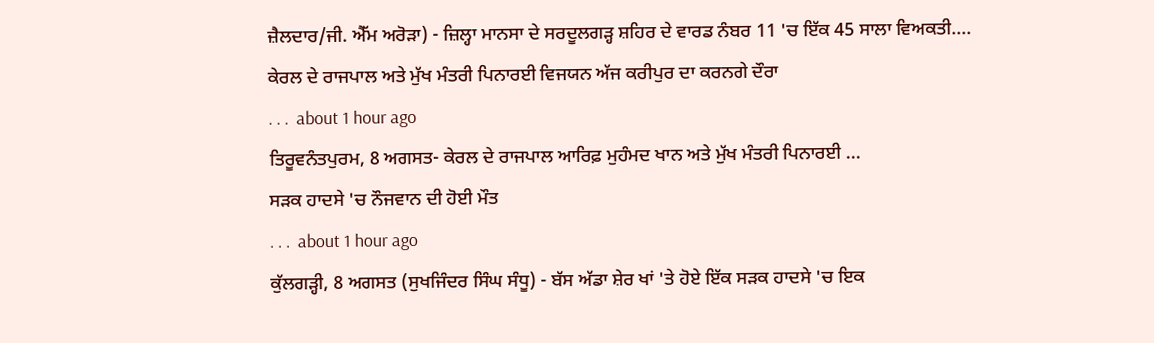ਜ਼ੈਲਦਾਰ/ਜੀ. ਐੱਮ ਅਰੋੜਾ) - ਜ਼ਿਲ੍ਹਾ ਮਾਨਸਾ ਦੇ ਸਰਦੂਲਗੜ੍ਹ ਸ਼ਹਿਰ ਦੇ ਵਾਰਡ ਨੰਬਰ 11 'ਚ ਇੱਕ 45 ਸਾਲਾ ਵਿਅਕਤੀ....
ਕੇਰਲ ਦੇ ਰਾਜਪਾਲ ਅਤੇ ਮੁੱਖ ਮੰਤਰੀ ਪਿਨਾਰਈ ਵਿਜਯਨ ਅੱਜ ਕਰੀਪੁਰ ਦਾ ਕਰਨਗੇ ਦੌਰਾ
. . .  about 1 hour ago
ਤਿਰੂਵਨੰਤਪੁਰਮ, 8 ਅਗਸਤ- ਕੇਰਲ ਦੇ ਰਾਜਪਾਲ ਆਰਿਫ਼ ਮੁਹੰਮਦ ਖਾਨ ਅਤੇ ਮੁੱਖ ਮੰਤਰੀ ਪਿਨਾਰਈ ...
ਸੜਕ ਹਾਦਸੇ 'ਚ ਨੌਜਵਾਨ ਦੀ ਹੋਈ ਮੌਤ
. . .  about 1 hour ago
ਕੁੱਲਗੜ੍ਹੀ, 8 ਅਗਸਤ (ਸੁਖਜਿੰਦਰ ਸਿੰਘ ਸੰਧੂ) - ਬੱਸ ਅੱਡਾ ਸ਼ੇਰ ਖਾਂ 'ਤੇ ਹੋਏ ਇੱਕ ਸੜਕ ਹਾਦਸੇ 'ਚ ਇਕ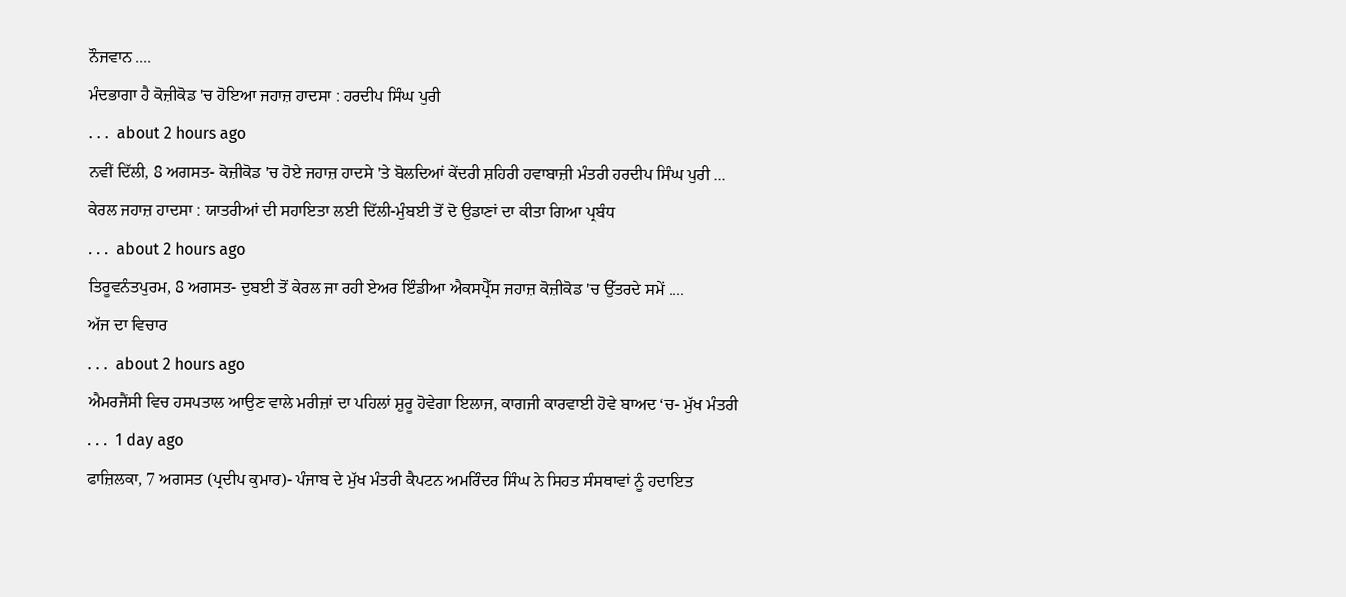ਨੌਜਵਾਨ ....
ਮੰਦਭਾਗਾ ਹੈ ਕੋਜ਼ੀਕੋਡ 'ਚ ਹੋਇਆ ਜਹਾਜ਼ ਹਾਦਸਾ : ਹਰਦੀਪ ਸਿੰਘ ਪੁਰੀ
. . .  about 2 hours ago
ਨਵੀਂ ਦਿੱਲੀ, 8 ਅਗਸਤ- ਕੋਜ਼ੀਕੋਡ 'ਚ ਹੋਏ ਜਹਾਜ਼ ਹਾਦਸੇ 'ਤੇ ਬੋਲਦਿਆਂ ਕੇਂਦਰੀ ਸ਼ਹਿਰੀ ਹਵਾਬਾਜ਼ੀ ਮੰਤਰੀ ਹਰਦੀਪ ਸਿੰਘ ਪੁਰੀ ...
ਕੇਰਲ ਜਹਾਜ਼ ਹਾਦਸਾ : ਯਾਤਰੀਆਂ ਦੀ ਸਹਾਇਤਾ ਲਈ ਦਿੱਲੀ-ਮੁੰਬਈ ਤੋਂ ਦੋ ਉਡਾਣਾਂ ਦਾ ਕੀਤਾ ਗਿਆ ਪ੍ਰਬੰਧ
. . .  about 2 hours ago
ਤਿਰੂਵਨੰਤਪੁਰਮ, 8 ਅਗਸਤ- ਦੁਬਈ ਤੋਂ ਕੇਰਲ ਜਾ ਰਹੀ ਏਅਰ ਇੰਡੀਆ ਐਕਸਪ੍ਰੈੱਸ ਜਹਾਜ਼ ਕੋਜ਼ੀਕੋਡ 'ਚ ਉੱਤਰਦੇ ਸਮੇਂ ....
ਅੱਜ ਦਾ ਵਿਚਾਰ
. . .  about 2 hours ago
ਐਮਰਜੈਂਸੀ ਵਿਚ ਹਸਪਤਾਲ ਆਉਣ ਵਾਲੇ ਮਰੀਜ਼ਾਂ ਦਾ ਪਹਿਲਾਂ ਸ਼ੁਰੂ ਹੋਵੇਗਾ ਇਲਾਜ, ਕਾਗਜੀ ਕਾਰਵਾਈ ਹੋਵੇ ਬਾਅਦ ‘ਚ- ਮੁੱਖ ਮੰਤਰੀ
. . .  1 day ago
ਫਾਜ਼ਿਲਕਾ, 7 ਅਗਸਤ (ਪ੍ਰਦੀਪ ਕੁਮਾਰ)- ਪੰਜਾਬ ਦੇ ਮੁੱਖ ਮੰਤਰੀ ਕੈਪਟਨ ਅਮਰਿੰਦਰ ਸਿੰਘ ਨੇ ਸਿਹਤ ਸੰਸਥਾਵਾਂ ਨੂੰ ਹਦਾਇਤ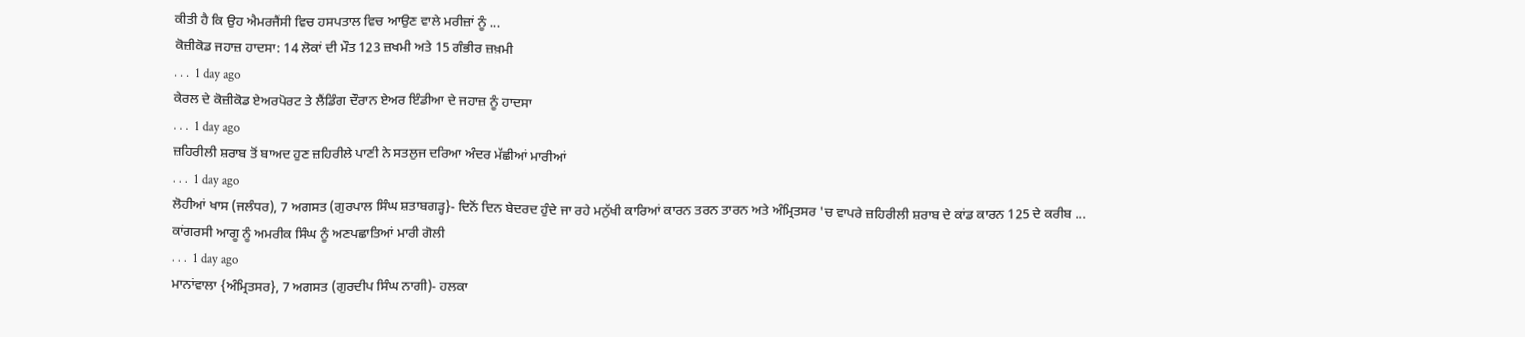ਕੀਤੀ ਹੈ ਕਿ ਉਹ ਐਮਰਜੈਂਸੀ ਵਿਚ ਹਸਪਤਾਲ ਵਿਚ ਆਉਣ ਵਾਲੇ ਮਰੀਜ਼ਾਂ ਨੂੰ ...
ਕੋਜ਼ੀਕੋਡ ਜਹਾਜ਼ ਹਾਦਸਾ: 14 ਲੋਕਾਂ ਦੀ ਮੌਤ 123 ਜ਼ਖਮੀ ਅਤੇ 15 ਗੰਭੀਰ ਜ਼ਖ਼ਮੀ
. . .  1 day ago
ਕੇਰਲ ਦੇ ਕੋਜ਼ੀਕੋਡ ਏਅਰਪੋਰਟ ਤੇ ਲੈਂਡਿੰਗ ਦੌਰਾਨ ਏਅਰ ਇੰਡੀਆ ਦੇ ਜਹਾਜ਼ ਨੂੰ ਹਾਦਸਾ
. . .  1 day ago
ਜ਼ਹਿਰੀਲੀ ਸ਼ਰਾਬ ਤੋਂ ਬਾਅਦ ਹੁਣ ਜ਼ਹਿਰੀਲੇ ਪਾਣੀ ਨੇ ਸਤਲੁਜ ਦਰਿਆ ਅੰਦਰ ਮੱਛੀਆਂ ਮਾਰੀਆਂ
. . .  1 day ago
ਲੋਹੀਆਂ ਖਾਸ (ਜਲੰਧਰ), 7 ਅਗਸਤ (ਗੁਰਪਾਲ ਸਿੰਘ ਸ਼ਤਾਬਗੜ੍ਹ}- ਦਿਨੋਂ ਦਿਨ ਬੇਦਰਦ ਹੁੰਦੇ ਜਾ ਰਹੇ ਮਨੁੱਖੀ ਕਾਰਿਆਂ ਕਾਰਨ ਤਰਨ ਤਾਰਨ ਅਤੇ ਅੰਮ੍ਰਿਤਸਰ 'ਚ ਵਾਪਰੇ ਜ਼ਹਿਰੀਲੀ ਸ਼ਰਾਬ ਦੇ ਕਾਂਡ ਕਾਰਨ 125 ਦੇ ਕਰੀਬ ...
ਕਾਂਗਰਸੀ ਆਗੂ ਨੂੰ ਅਮਰੀਕ ਸਿੰਘ ਨੂੰ ਅਣਪਛਾਤਿਆਂ ਮਾਰੀ ਗੋਲੀ
. . .  1 day ago
ਮਾਨਾਂਵਾਲਾ {ਅੰਮ੍ਰਿਤਸਰ}, 7 ਅਗਸਤ (ਗੁਰਦੀਪ ਸਿੰਘ ਨਾਗੀ)- ਹਲਕਾ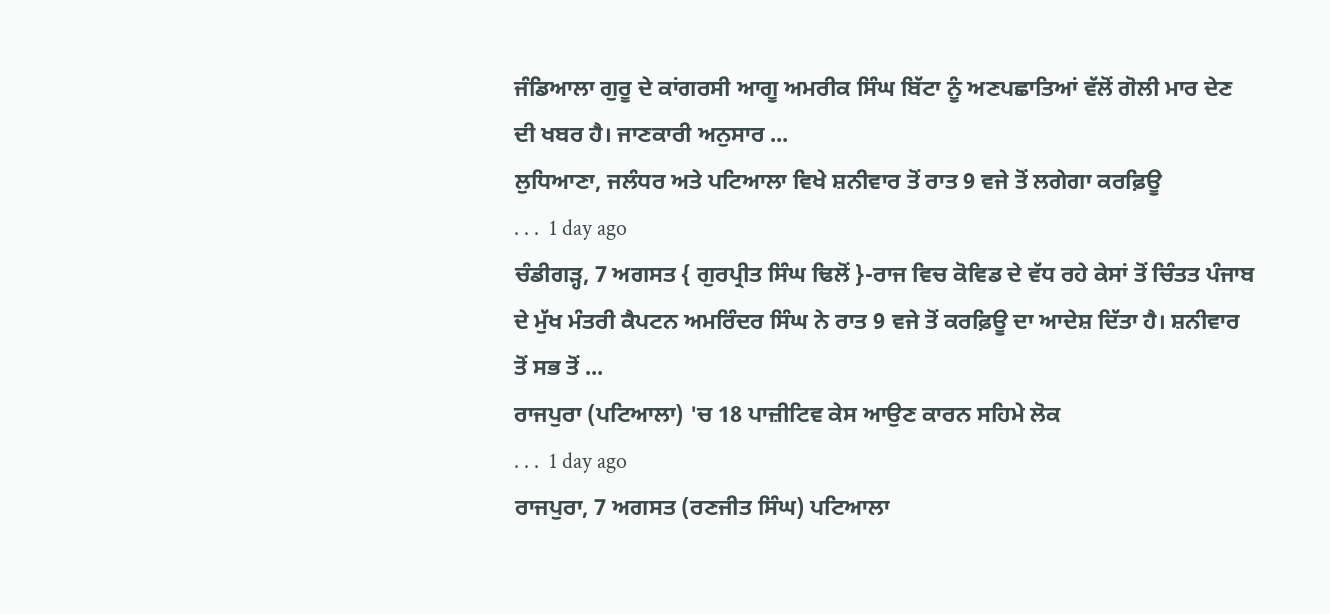ਜੰਡਿਆਲਾ ਗੁਰੂ ਦੇ ਕਾਂਗਰਸੀ ਆਗੂ ਅਮਰੀਕ ਸਿੰਘ ਬਿੱਟਾ ਨੂੰ ਅਣਪਛਾਤਿਆਂ ਵੱਲੋਂ ਗੋਲੀ ਮਾਰ ਦੇਣ ਦੀ ਖਬਰ ਹੈ। ਜਾਣਕਾਰੀ ਅਨੁਸਾਰ ...
ਲੁਧਿਆਣਾ, ਜਲੰਧਰ ਅਤੇ ਪਟਿਆਲਾ ਵਿਖੇ ਸ਼ਨੀਵਾਰ ਤੋਂ ਰਾਤ 9 ਵਜੇ ਤੋਂ ਲਗੇਗਾ ਕਰਫ਼ਿਊ
. . .  1 day ago
ਚੰਡੀਗੜ੍ਹ, 7 ਅਗਸਤ { ਗੁਰਪ੍ਰੀਤ ਸਿੰਘ ਢਿਲੋਂ }-ਰਾਜ ਵਿਚ ਕੋਵਿਡ ਦੇ ਵੱਧ ਰਹੇ ਕੇਸਾਂ ਤੋਂ ਚਿੰਤਤ ਪੰਜਾਬ ਦੇ ਮੁੱਖ ਮੰਤਰੀ ਕੈਪਟਨ ਅਮਰਿੰਦਰ ਸਿੰਘ ਨੇ ਰਾਤ 9 ਵਜੇ ਤੋਂ ਕਰਫ਼ਿਊ ਦਾ ਆਦੇਸ਼ ਦਿੱਤਾ ਹੈ। ਸ਼ਨੀਵਾਰ ਤੋਂ ਸਭ ਤੋਂ ...
ਰਾਜਪੁਰਾ (ਪਟਿਆਲਾ) 'ਚ 18 ਪਾਜ਼ੀਟਿਵ ਕੇਸ ਆਉਣ ਕਾਰਨ ਸਹਿਮੇ ਲੋਕ
. . .  1 day ago
ਰਾਜਪੁਰਾ, 7 ਅਗਸਤ (ਰਣਜੀਤ ਸਿੰਘ) ਪਟਿਆਲਾ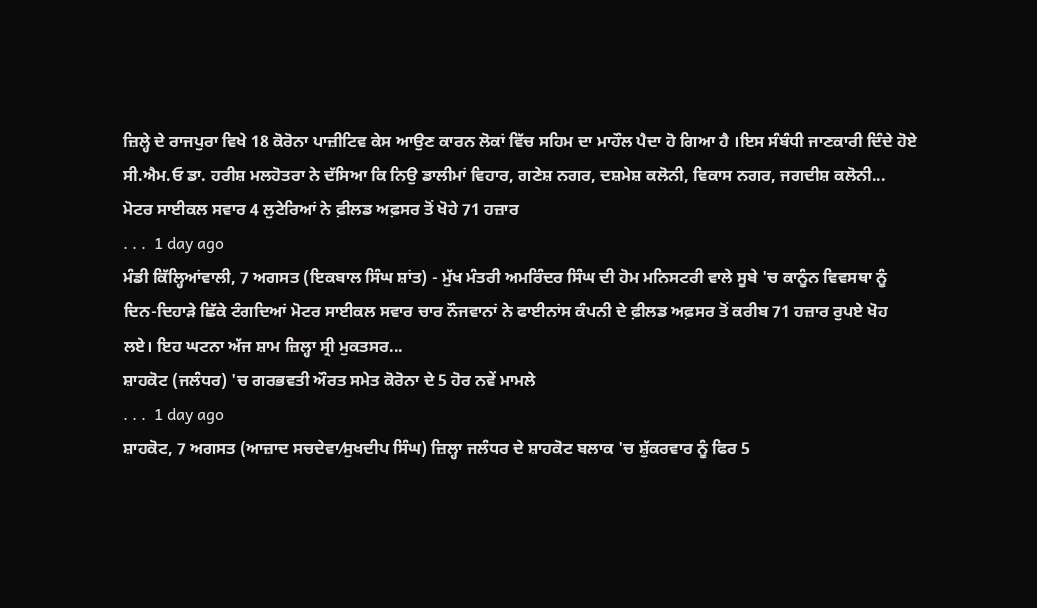ਜ਼ਿਲ੍ਹੇ ਦੇ ਰਾਜਪੁਰਾ ਵਿਖੇ 18 ਕੋਰੋਨਾ ਪਾਜ਼ੀਟਿਵ ਕੇਸ ਆਉਣ ਕਾਰਨ ਲੋਕਾਂ ਵਿੱਚ ਸਹਿਮ ਦਾ ਮਾਹੌਲ ਪੈਦਾ ਹੋ ਗਿਆ ਹੈ ।ਇਸ ਸੰਬੰਧੀ ਜਾਣਕਾਰੀ ਦਿੰਦੇ ਹੋਏ ਸੀ.ਐਮ.ਓ ਡਾ. ਹਰੀਸ਼ ਮਲਹੋਤਰਾ ਨੇ ਦੱਸਿਆ ਕਿ ਨਿਉ ਡਾਲੀਮਾਂ ਵਿਹਾਰ, ਗਣੇਸ਼ ਨਗਰ, ਦਸ਼ਮੇਸ਼ ਕਲੋਨੀ, ਵਿਕਾਸ ਨਗਰ, ਜਗਦੀਸ਼ ਕਲੋਨੀ...
ਮੋਟਰ ਸਾਈਕਲ ਸਵਾਰ 4 ਲੁਟੇਰਿਆਂ ਨੇ ਫ਼ੀਲਡ ਅਫ਼ਸਰ ਤੋਂ ਖੋਹੇ 71 ਹਜ਼ਾਰ
. . .  1 day ago
ਮੰਡੀ ਕਿੱਲ੍ਹਿਆਂਵਾਲੀ, 7 ਅਗਸਤ (ਇਕਬਾਲ ਸਿੰਘ ਸ਼ਾਂਤ) - ਮੁੱਖ ਮੰਤਰੀ ਅਮਰਿੰਦਰ ਸਿੰਘ ਦੀ ਹੋਮ ਮਨਿਸਟਰੀ ਵਾਲੇ ਸੂਬੇ 'ਚ ਕਾਨੂੰਨ ਵਿਵਸਥਾ ਨੂੰ ਦਿਨ-ਦਿਹਾੜੇ ਛਿੱਕੇ ਟੰਗਦਿਆਂ ਮੋਟਰ ਸਾਈਕਲ ਸਵਾਰ ਚਾਰ ਨੌਜਵਾਨਾਂ ਨੇ ਫਾਈਨਾਂਸ ਕੰਪਨੀ ਦੇ ਫ਼ੀਲਡ ਅਫ਼ਸਰ ਤੋਂ ਕਰੀਬ 71 ਹਜ਼ਾਰ ਰੁਪਏ ਖੋਹ ਲਏ। ਇਹ ਘਟਨਾ ਅੱਜ ਸ਼ਾਮ ਜ਼ਿਲ੍ਹਾ ਸ੍ਰੀ ਮੁਕਤਸਰ...
ਸ਼ਾਹਕੋਟ (ਜਲੰਧਰ) 'ਚ ਗਰਭਵਤੀ ਔਰਤ ਸਮੇਤ ਕੋਰੋਨਾ ਦੇ 5 ਹੋਰ ਨਵੇਂ ਮਾਮਲੇ
. . .  1 day ago
ਸ਼ਾਹਕੋਟ, 7 ਅਗਸਤ (ਆਜ਼ਾਦ ਸਚਦੇਵਾ⁄ਸੁਖਦੀਪ ਸਿੰਘ) ਜ਼ਿਲ੍ਹਾ ਜਲੰਧਰ ਦੇ ਸ਼ਾਹਕੋਟ ਬਲਾਕ 'ਚ ਸ਼ੁੱਕਰਵਾਰ ਨੂੰ ਫਿਰ 5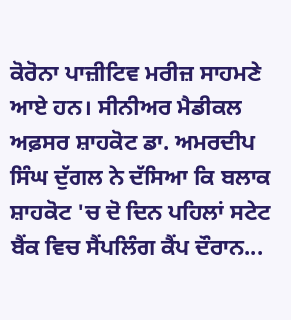ਕੋਰੋਨਾ ਪਾਜ਼ੀਟਿਵ ਮਰੀਜ਼ ਸਾਹਮਣੇ ਆਏ ਹਨ। ਸੀਨੀਅਰ ਮੈਡੀਕਲ ਅਫ਼ਸਰ ਸ਼ਾਹਕੋਟ ਡਾ. ਅਮਰਦੀਪ ਸਿੰਘ ਦੁੱਗਲ ਨੇ ਦੱਸਿਆ ਕਿ ਬਲਾਕ ਸ਼ਾਹਕੋਟ 'ਚ ਦੋ ਦਿਨ ਪਹਿਲਾਂ ਸਟੇਟ ਬੈਂਕ ਵਿਚ ਸੈਂਪਲਿੰਗ ਕੈਂਪ ਦੌਰਾਨ...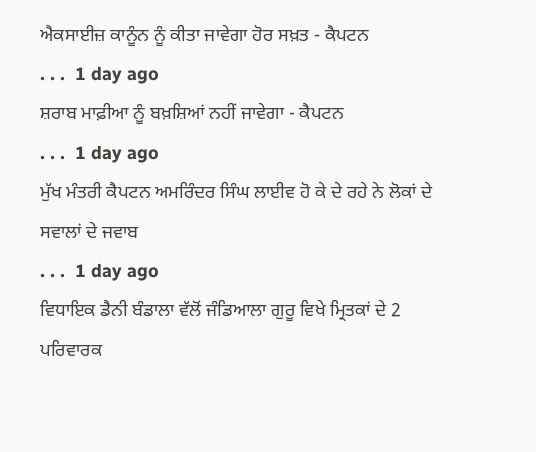ਐਕਸਾਈਜ਼ ਕਾਨੂੰਨ ਨੂੰ ਕੀਤਾ ਜਾਵੇਗਾ ਹੋਰ ਸਖ਼ਤ - ਕੈਪਟਨ
. . .  1 day ago
ਸ਼ਰਾਬ ਮਾਫ਼ੀਆ ਨੂੰ ਬਖ਼ਸ਼ਿਆਂ ਨਹੀਂ ਜਾਵੇਗਾ - ਕੈਪਟਨ
. . .  1 day ago
ਮੁੱਖ ਮੰਤਰੀ ਕੈਪਟਨ ਅਮਰਿੰਦਰ ਸਿੰਘ ਲਾਈਵ ਹੋ ਕੇ ਦੇ ਰਹੇ ਨੇ ਲੋਕਾਂ ਦੇ ਸਵਾਲਾਂ ਦੇ ਜਵਾਬ
. . .  1 day ago
ਵਿਧਾਇਕ ਡੈਨੀ ਬੰਡਾਲਾ ਵੱਲੋਂ ਜੰਡਿਆਲਾ ਗੁਰੂ ਵਿਖੇ ਮ੍ਰਿਤਕਾਂ ਦੇ 2 ਪਰਿਵਾਰਕ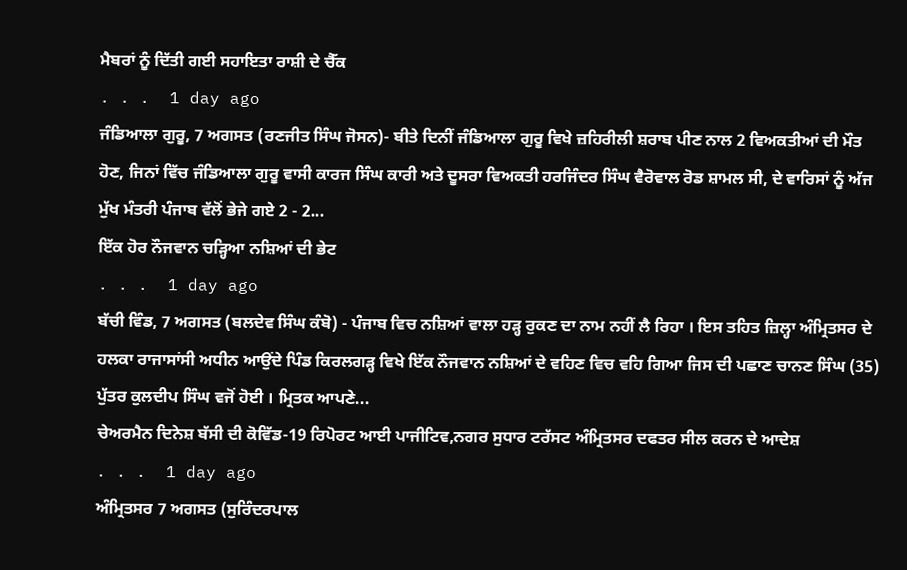ਮੈਬਰਾਂ ਨੂੰ ਦਿੱਤੀ ਗਈ ਸਹਾਇਤਾ ਰਾਸ਼ੀ ਦੇ ਚੈੱਕ
. . .  1 day ago
ਜੰਡਿਆਲਾ ਗੁਰੂ, 7 ਅਗਸਤ (ਰਣਜੀਤ ਸਿੰਘ ਜੋਸਨ)- ਬੀਤੇ ਦਿਨੀਂ ਜੰਡਿਆਲਾ ਗੁਰੂ ਵਿਖੇ ਜ਼ਹਿਰੀਲੀ ਸ਼ਰਾਬ ਪੀਣ ਨਾਲ 2 ਵਿਅਕਤੀਆਂ ਦੀ ਮੌਤ ਹੋਣ, ਜਿਨਾਂ ਵਿੱਚ ਜੰਡਿਆਲਾ ਗੁਰੂ ਵਾਸੀ ਕਾਰਜ ਸਿੰਘ ਕਾਰੀ ਅਤੇ ਦੂਸਰਾ ਵਿਅਕਤੀ ਹਰਜਿੰਦਰ ਸਿੰਘ ਵੈਰੋਵਾਲ ਰੋਡ ਸ਼ਾਮਲ ਸੀ, ਦੇ ਵਾਰਿਸਾਂ ਨੂੰ ਅੱਜ ਮੁੱਖ ਮੰਤਰੀ ਪੰਜਾਬ ਵੱਲੋਂ ਭੇਜੇ ਗਏ 2 - 2...
ਇੱਕ ਹੋਰ ਨੌਜਵਾਨ ਚੜ੍ਹਿਆ ਨਸ਼ਿਆਂ ਦੀ ਭੇਟ
. . .  1 day ago
ਬੱਚੀ ਵਿੰਡ, 7 ਅਗਸਤ (ਬਲਦੇਵ ਸਿੰਘ ਕੰਬੋ) - ਪੰਜਾਬ ਵਿਚ ਨਸ਼ਿਆਂ ਵਾਲਾ ਹੜ੍ਹ ਰੁਕਣ ਦਾ ਨਾਮ ਨਹੀਂ ਲੈ ਰਿਹਾ । ਇਸ ਤਹਿਤ ਜ਼ਿਲ੍ਹਾ ਅੰਮ੍ਰਿਤਸਰ ਦੇ ਹਲਕਾ ਰਾਜਾਸਾਂਸੀ ਅਧੀਨ ਆਉਂਦੇ ਪਿੰਡ ਕਿਰਲਗੜ੍ਹ ਵਿਖੇ ਇੱਕ ਨੌਜਵਾਨ ਨਸ਼ਿਆਂ ਦੇ ਵਹਿਣ ਵਿਚ ਵਹਿ ਗਿਆ ਜਿਸ ਦੀ ਪਛਾਣ ਚਾਨਣ ਸਿੰਘ (35) ਪੁੱਤਰ ਕੁਲਦੀਪ ਸਿੰਘ ਵਜੋਂ ਹੋਈ । ਮ੍ਰਿਤਕ ਆਪਣੇ...
ਚੇਅਰਮੈਨ ਦਿਨੇਸ਼ ਬੱਸੀ ਦੀ ਕੋਵਿੱਡ-19 ਰਿਪੋਰਟ ਆਈ ਪਾਜੀਟਿਵ,ਨਗਰ ਸੁਧਾਰ ਟਰੱਸਟ ਅੰਮ੍ਰਿਤਸਰ ਦਫਤਰ ਸੀਲ ਕਰਨ ਦੇ ਆਦੇਸ਼
. . .  1 day ago
ਅੰਮ੍ਰਿਤਸਰ 7 ਅਗਸਤ (ਸੁਰਿੰਦਰਪਾਲ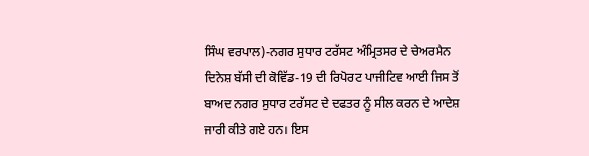ਸਿੰਘ ਵਰਪਾਲ)-ਨਗਰ ਸੁਧਾਰ ਟਰੱਸਟ ਅੰਮ੍ਰਿਤਸਰ ਦੇ ਚੇਅਰਮੈਨ ਦਿਨੇਸ਼ ਬੱਸੀ ਦੀ ਕੋਵਿੱਡ-19 ਦੀ ਰਿਪੋਰਟ ਪਾਜੀਟਿਵ ਆਈ ਜਿਸ ਤੋਂ ਬਾਅਦ ਨਗਰ ਸੁਧਾਰ ਟਰੱਸਟ ਦੇ ਦਫਤਰ ਨੂੰ ਸੀਲ ਕਰਨ ਦੇ ਆਦੇਸ਼ ਜਾਰੀ ਕੀਤੇ ਗਏ ਹਨ। ਇਸ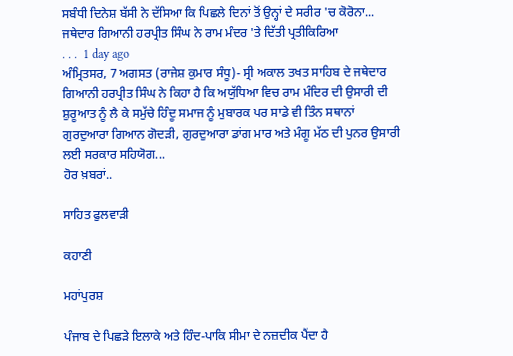ਸਬੰਧੀ ਦਿਨੇਸ਼ ਬੱਸੀ ਨੇ ਦੱਸਿਆ ਕਿ ਪਿਛਲੇ ਦਿਨਾਂ ਤੋਂ ਉਨ੍ਹਾਂ ਦੇ ਸਰੀਰ 'ਚ ਕੋਰੋਨਾ...
ਜਥੇਦਾਰ ਗਿਆਨੀ ਹਰਪ੍ਰੀਤ ਸਿੰਘ ਨੇ ਰਾਮ ਮੰਦਰ 'ਤੇ ਦਿੱਤੀ ਪ੍ਰਤੀਕਿਰਿਆ
. . .  1 day ago
ਅੰਮ੍ਰਿਤਸਰ, 7 ਅਗਸਤ (ਰਾਜੇਸ਼ ਕੁਮਾਰ ਸੰਧੂ)- ਸ੍ਰੀ ਅਕਾਲ ਤਖਤ ਸਾਹਿਬ ਦੇ ਜਥੇਦਾਰ ਗਿਆਨੀ ਹਰਪ੍ਰੀਤ ਸਿੰਘ ਨੇ ਕਿਹਾ ਹੈ ਕਿ ਅਯੁੱਧਿਆ ਵਿਚ ਰਾਮ ਮੰਦਿਰ ਦੀ ਉਸਾਰੀ ਦੀ ਸ਼ੁਰੂਆਤ ਨੂੰ ਲੈ ਕੇ ਸਮੁੱਚੇ ਹਿੰਦੂ ਸਮਾਜ ਨੂੰ ਮੁਬਾਰਕ ਪਰ ਸਾਡੇ ਵੀ ਤਿੰਨ ਸਥਾਨਾਂ ਗੁਰਦੁਆਰਾ ਗਿਆਨ ਗੋਦੜੀ, ਗੁਰਦੁਆਰਾ ਡਾਂਗ ਮਾਰ ਅਤੇ ਮੰਗੂ ਮੱਠ ਦੀ ਪੁਨਰ ਉਸਾਰੀ ਲਈ ਸਰਕਾਰ ਸਹਿਯੋਗ...
ਹੋਰ ਖ਼ਬਰਾਂ..

ਸਾਹਿਤ ਫੁਲਵਾੜੀ

ਕਹਾਣੀ

ਮਹਾਂਪੁਰਸ਼

ਪੰਜਾਬ ਦੇ ਪਿਛੜੇ ਇਲਾਕੇ ਅਤੇ ਹਿੰਦ-ਪਾਕਿ ਸੀਮਾ ਦੇ ਨਜ਼ਦੀਕ ਪੈਂਦਾ ਹੈ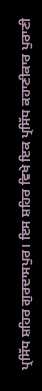ਪ੍ਰਸਿੱਧ ਸ਼ਹਿਰ ਗੁਰਦਾਸਪੁਰ। ਇਸ ਸ਼ਹਿਰ ਵਿਖੇ ਇਕ ਪ੍ਰਸਿੱਧ ਕਹਾਣੀਕਾਰ ਪੁਰਾਣੀ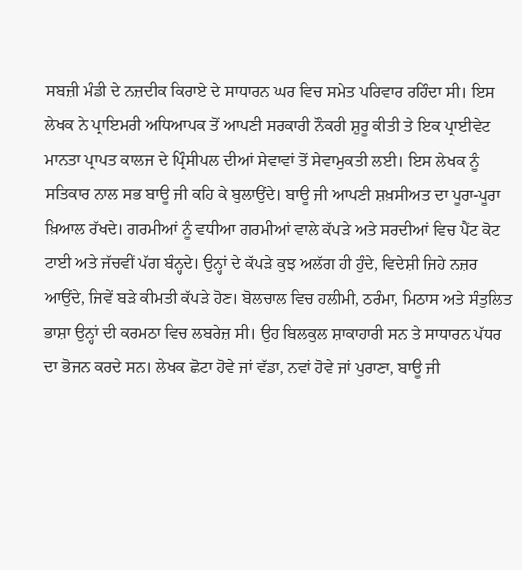ਸਬਜ਼ੀ ਮੰਡੀ ਦੇ ਨਜ਼ਦੀਕ ਕਿਰਾਏ ਦੇ ਸਾਧਾਰਨ ਘਰ ਵਿਚ ਸਮੇਤ ਪਰਿਵਾਰ ਰਹਿੰਦਾ ਸੀ। ਇਸ ਲੇਖਕ ਨੇ ਪ੍ਰਾਇਮਰੀ ਅਧਿਆਪਕ ਤੋਂ ਆਪਣੀ ਸਰਕਾਰੀ ਨੌਕਰੀ ਸ਼ੁਰੂ ਕੀਤੀ ਤੇ ਇਕ ਪ੍ਰਾਈਵੇਟ ਮਾਨਤਾ ਪ੍ਰਾਪਤ ਕਾਲਜ ਦੇ ਪ੍ਰਿੰਸੀਪਲ ਦੀਆਂ ਸੇਵਾਵਾਂ ਤੋਂ ਸੇਵਾਮੁਕਤੀ ਲਈ। ਇਸ ਲੇਖਕ ਨੂੰ ਸਤਿਕਾਰ ਨਾਲ ਸਭ ਬਾਊ ਜੀ ਕਹਿ ਕੇ ਬੁਲਾਉਂਦੇ। ਬਾਊ ਜੀ ਆਪਣੀ ਸ਼ਖ਼ਸੀਅਤ ਦਾ ਪੂਰਾ-ਪੂਰਾ ਖ਼ਿਆਲ ਰੱਖਦੇ। ਗਰਮੀਆਂ ਨੂੰ ਵਧੀਆ ਗਰਮੀਆਂ ਵਾਲੇ ਕੱਪੜੇ ਅਤੇ ਸਰਦੀਆਂ ਵਿਚ ਪੈਂਟ ਕੋਟ ਟਾਈ ਅਤੇ ਜੱਚਵੀਂ ਪੱਗ ਬੰਨ੍ਹਦੇ। ਉਨ੍ਹਾਂ ਦੇ ਕੱਪੜੇ ਕੁਝ ਅਲੱਗ ਹੀ ਹੁੰਦੇ, ਵਿਦੇਸ਼ੀ ਜਿਹੇ ਨਜ਼ਰ ਆਉਂਦੇ, ਜਿਵੇਂ ਬੜੇ ਕੀਮਤੀ ਕੱਪੜੇ ਹੋਣ। ਬੋਲਚਾਲ ਵਿਚ ਹਲੀਮੀ, ਠਰੰਮਾ, ਮਿਠਾਸ ਅਤੇ ਸੰਤੁਲਿਤ ਭਾਸ਼ਾ ਉਨ੍ਹਾਂ ਦੀ ਕਰਮਠਾ ਵਿਚ ਲਬਰੇਜ਼ ਸੀ। ਉਹ ਬਿਲਕੁਲ ਸ਼ਾਕਾਹਾਰੀ ਸਨ ਤੇ ਸਾਧਾਰਨ ਪੱਧਰ ਦਾ ਭੋਜਨ ਕਰਦੇ ਸਨ। ਲੇਖਕ ਛੋਟਾ ਹੋਵੇ ਜਾਂ ਵੱਡਾ, ਨਵਾਂ ਹੋਵੇ ਜਾਂ ਪੁਰਾਣਾ, ਬਾਊ ਜੀ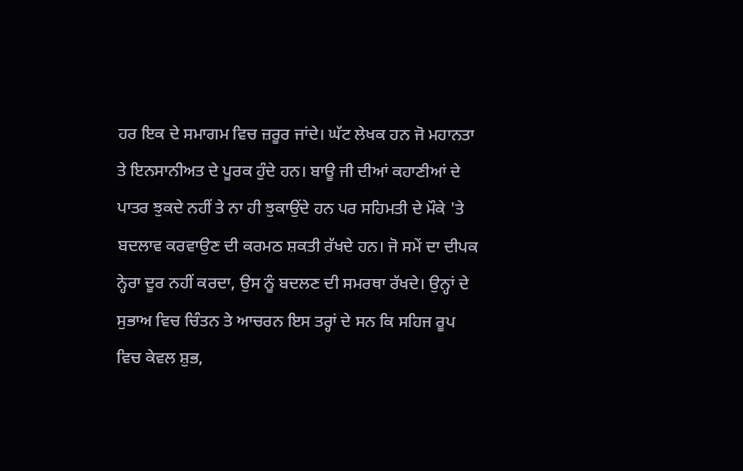ਹਰ ਇਕ ਦੇ ਸਮਾਗਮ ਵਿਚ ਜ਼ਰੂਰ ਜਾਂਦੇ। ਘੱਟ ਲੇਖਕ ਹਨ ਜੋ ਮਹਾਨਤਾ ਤੇ ਇਨਸਾਨੀਅਤ ਦੇ ਪੂਰਕ ਹੁੰਦੇ ਹਨ। ਬਾਊ ਜੀ ਦੀਆਂ ਕਹਾਣੀਆਂ ਦੇ ਪਾਤਰ ਝੁਕਦੇ ਨਹੀਂ ਤੇ ਨਾ ਹੀ ਝੁਕਾਉਂਦੇ ਹਨ ਪਰ ਸਹਿਮਤੀ ਦੇ ਮੌਕੇ 'ਤੇ ਬਦਲਾਵ ਕਰਵਾਉਣ ਦੀ ਕਰਮਠ ਸ਼ਕਤੀ ਰੱਖਦੇ ਹਨ। ਜੋ ਸਮੇਂ ਦਾ ਦੀਪਕ ਨ੍ਹੇਰਾ ਦੂਰ ਨਹੀਂ ਕਰਦਾ, ਉਸ ਨੂੰ ਬਦਲਣ ਦੀ ਸਮਰਥਾ ਰੱਖਦੇ। ਉਨ੍ਹਾਂ ਦੇ ਸੁਭਾਅ ਵਿਚ ਚਿੰਤਨ ਤੇ ਆਚਰਨ ਇਸ ਤਰ੍ਹਾਂ ਦੇ ਸਨ ਕਿ ਸਹਿਜ ਰੂਪ ਵਿਚ ਕੇਵਲ ਸ਼ੁਭ,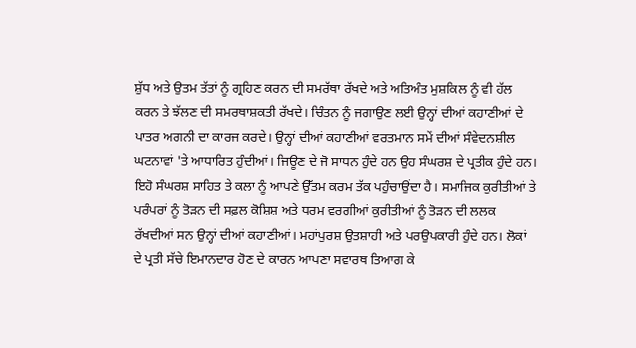ਸ਼ੁੱਧ ਅਤੇ ਉਤਮ ਤੱਤਾਂ ਨੂੰ ਗ੍ਰਹਿਣ ਕਰਨ ਦੀ ਸਮਰੱਥਾ ਰੱਖਦੇ ਅਤੇ ਅਤਿਅੰਤ ਮੁਸ਼ਕਿਲ ਨੂੰ ਵੀ ਹੱਲ ਕਰਨ ਤੇ ਝੱਲਣ ਦੀ ਸਮਰਥਾਸ਼ਕਤੀ ਰੱਖਦੇ। ਚਿੰਤਨ ਨੂੰ ਜਗਾਉਣ ਲਈ ਉਨ੍ਹਾਂ ਦੀਆਂ ਕਹਾਣੀਆਂ ਦੇ ਪਾਤਰ ਅਗਨੀ ਦਾ ਕਾਰਜ ਕਰਦੇ। ਉਨ੍ਹਾਂ ਦੀਆਂ ਕਹਾਣੀਆਂ ਵਰਤਮਾਨ ਸਮੇਂ ਦੀਆਂ ਸੰਵੇਦਨਸ਼ੀਲ ਘਟਨਾਵਾਂ 'ਤੇ ਆਧਾਰਿਤ ਹੁੰਦੀਆਂ। ਜਿਊਣ ਦੇ ਜੋ ਸਾਧਨ ਹੁੰਦੇ ਹਨ ਉਹ ਸੰਘਰਸ਼ ਦੇ ਪ੍ਰਤੀਕ ਹੁੰਦੇ ਹਨ। ਇਹੋ ਸੰਘਰਸ਼ ਸਾਹਿਤ ਤੇ ਕਲਾ ਨੂੰ ਆਪਣੇ ਉੱਤਮ ਕਰਮ ਤੱਕ ਪਹੁੰਚਾਉਂਦਾ ਹੈ। ਸਮਾਜਿਕ ਕੁਰੀਤੀਆਂ ਤੇ ਪਰੰਪਰਾਂ ਨੂੰ ਤੋੜਨ ਦੀ ਸਫ਼ਲ ਕੋਸ਼ਿਸ਼ ਅਤੇ ਧਰਮ ਵਰਗੀਆਂ ਕੁਰੀਤੀਆਂ ਨੂੰ ਤੋੜਨ ਦੀ ਲਲਕ ਰੱਖਦੀਆਂ ਸਨ ਉਨ੍ਹਾਂ ਦੀਆਂ ਕਹਾਣੀਆਂ। ਮਹਾਂਪੁਰਸ਼ ਉਤਸ਼ਾਹੀ ਅਤੇ ਪਰਉਪਕਾਰੀ ਹੁੰਦੇ ਹਨ। ਲੋਕਾਂ ਦੇ ਪ੍ਰਤੀ ਸੱਚੇ ਇਮਾਨਦਾਰ ਹੋਣ ਦੇ ਕਾਰਨ ਆਪਣਾ ਸਵਾਰਥ ਤਿਆਗ ਕੇ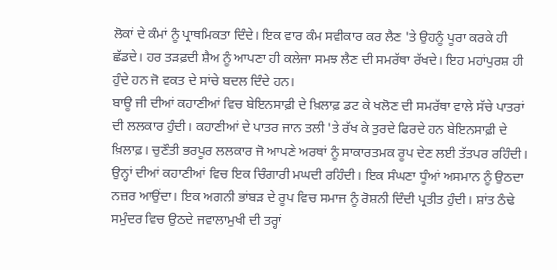ਲੋਕਾਂ ਦੇ ਕੰਮਾਂ ਨੂੰ ਪ੍ਰਾਥਮਿਕਤਾ ਦਿੰਦੇ। ਇਕ ਵਾਰ ਕੰਮ ਸਵੀਕਾਰ ਕਰ ਲੈਣ 'ਤੇ ਉਹਨੂੰ ਪੂਰਾ ਕਰਕੇ ਹੀ ਛੱਡਦੇ। ਹਰ ਤੜਫ਼ਦੀ ਸ਼ੈਅ ਨੂੰ ਆਪਣਾ ਹੀ ਕਲੇਜਾ ਸਮਝ ਲੈਣ ਦੀ ਸਮਰੱਥਾ ਰੱਖਦੇ। ਇਹ ਮਹਾਂਪੁਰਸ਼ ਹੀ ਹੁੰਦੇ ਹਨ ਜੋ ਵਕਤ ਦੇ ਸਾਂਚੇ ਬਦਲ ਦਿੰਦੇ ਹਨ।
ਬਾਊ ਜੀ ਦੀਆਂ ਕਹਾਣੀਆਂ ਵਿਚ ਬੇਇਨਸਾਫ਼ੀ ਦੇ ਖ਼ਿਲਾਫ਼ ਡਟ ਕੇ ਖਲੋਣ ਦੀ ਸਮਰੱਥਾ ਵਾਲੇ ਸੱਚੇ ਪਾਤਰਾਂ ਦੀ ਲਲਕਾਰ ਹੁੰਦੀ। ਕਹਾਣੀਆਂ ਦੇ ਪਾਤਰ ਜਾਨ ਤਲੀ 'ਤੇ ਰੱਖ ਕੇ ਤੁਰਦੇ ਫਿਰਦੇ ਹਨ ਬੇਇਨਸਾਫ਼ੀ ਦੇ ਖ਼ਿਲਾਫ਼। ਚੁਣੌਤੀ ਭਰਪੂਰ ਲਲਕਾਰ ਜੋ ਆਪਣੇ ਅਰਥਾਂ ਨੂੰ ਸਾਕਾਰਤਮਕ ਰੂਪ ਦੇਣ ਲਈ ਤੱਤਪਰ ਰਹਿੰਦੀ। ਉਨ੍ਹਾਂ ਦੀਆਂ ਕਹਾਣੀਆਂ ਵਿਚ ਇਕ ਚਿੰਗਾਰੀ ਮਘਦੀ ਰਹਿੰਦੀ। ਇਕ ਸੰਘਣਾ ਧੂੰਆਂ ਅਸਮਾਨ ਨੂੰ ਉਠਦਾ ਨਜ਼ਰ ਆਉਂਦਾ। ਇਕ ਅਗਨੀ ਭਾਂਬੜ ਦੇ ਰੂਪ ਵਿਚ ਸਮਾਜ ਨੂੰ ਰੋਸ਼ਨੀ ਦਿੰਦੀ ਪ੍ਰਤੀਤ ਹੁੰਦੀ। ਸ਼ਾਂਤ ਠੰਢੇ ਸਮੁੰਦਰ ਵਿਚ ਉਠਦੇ ਜਵਾਲਾਮੁਖੀ ਦੀ ਤਰ੍ਹਾਂ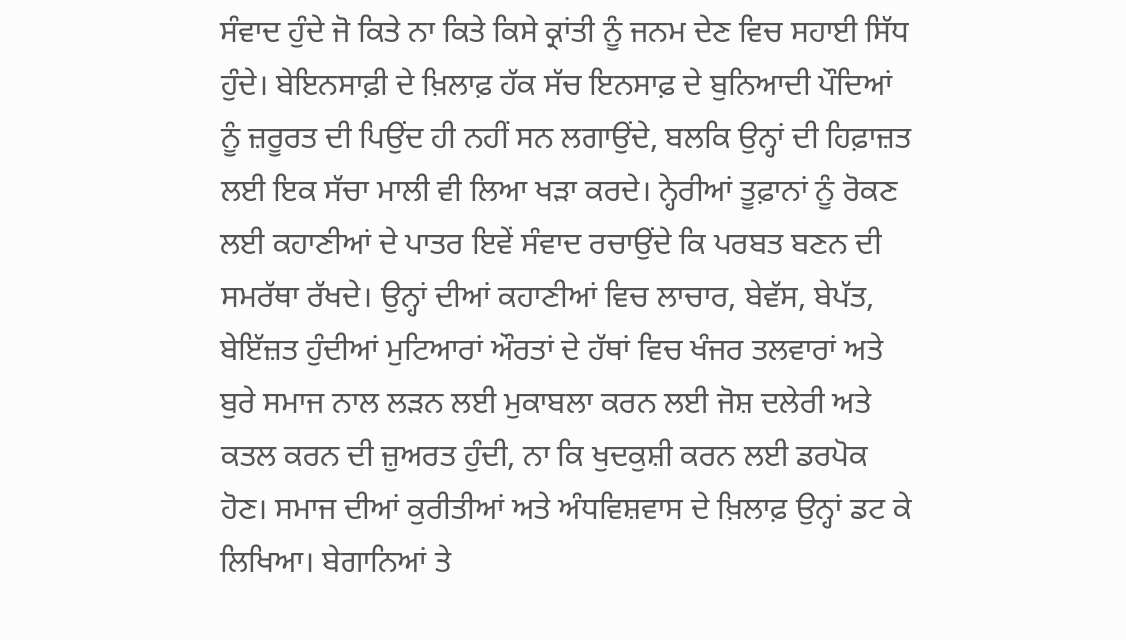ਸੰਵਾਦ ਹੁੰਦੇ ਜੋ ਕਿਤੇ ਨਾ ਕਿਤੇ ਕਿਸੇ ਕ੍ਰਾਂਤੀ ਨੂੰ ਜਨਮ ਦੇਣ ਵਿਚ ਸਹਾਈ ਸਿੱਧ ਹੁੰਦੇ। ਬੇਇਨਸਾਫ਼ੀ ਦੇ ਖ਼ਿਲਾਫ਼ ਹੱਕ ਸੱਚ ਇਨਸਾਫ਼ ਦੇ ਬੁਨਿਆਦੀ ਪੌਦਿਆਂ ਨੂੰ ਜ਼ਰੂਰਤ ਦੀ ਪਿਉਂਦ ਹੀ ਨਹੀਂ ਸਨ ਲਗਾਉਂਦੇ, ਬਲਕਿ ਉਨ੍ਹਾਂ ਦੀ ਹਿਫ਼ਾਜ਼ਤ ਲਈ ਇਕ ਸੱਚਾ ਮਾਲੀ ਵੀ ਲਿਆ ਖੜਾ ਕਰਦੇ। ਨ੍ਹੇਰੀਆਂ ਤੂਫ਼ਾਨਾਂ ਨੂੰ ਰੋਕਣ ਲਈ ਕਹਾਣੀਆਂ ਦੇ ਪਾਤਰ ਇਵੇਂ ਸੰਵਾਦ ਰਚਾਉਂਦੇ ਕਿ ਪਰਬਤ ਬਣਨ ਦੀ ਸਮਰੱਥਾ ਰੱਖਦੇ। ਉਨ੍ਹਾਂ ਦੀਆਂ ਕਹਾਣੀਆਂ ਵਿਚ ਲਾਚਾਰ, ਬੇਵੱਸ, ਬੇਪੱਤ, ਬੇਇੱਜ਼ਤ ਹੁੰਦੀਆਂ ਮੁਟਿਆਰਾਂ ਔਰਤਾਂ ਦੇ ਹੱਥਾਂ ਵਿਚ ਖੰਜਰ ਤਲਵਾਰਾਂ ਅਤੇ ਬੁਰੇ ਸਮਾਜ ਨਾਲ ਲੜਨ ਲਈ ਮੁਕਾਬਲਾ ਕਰਨ ਲਈ ਜੋਸ਼ ਦਲੇਰੀ ਅਤੇ ਕਤਲ ਕਰਨ ਦੀ ਜ਼ੁਅਰਤ ਹੁੰਦੀ, ਨਾ ਕਿ ਖੁਦਕੁਸ਼ੀ ਕਰਨ ਲਈ ਡਰਪੋਕ ਹੋਣ। ਸਮਾਜ ਦੀਆਂ ਕੁਰੀਤੀਆਂ ਅਤੇ ਅੰਧਵਿਸ਼ਵਾਸ ਦੇ ਖ਼ਿਲਾਫ਼ ਉਨ੍ਹਾਂ ਡਟ ਕੇ ਲਿਖਿਆ। ਬੇਗਾਨਿਆਂ ਤੇ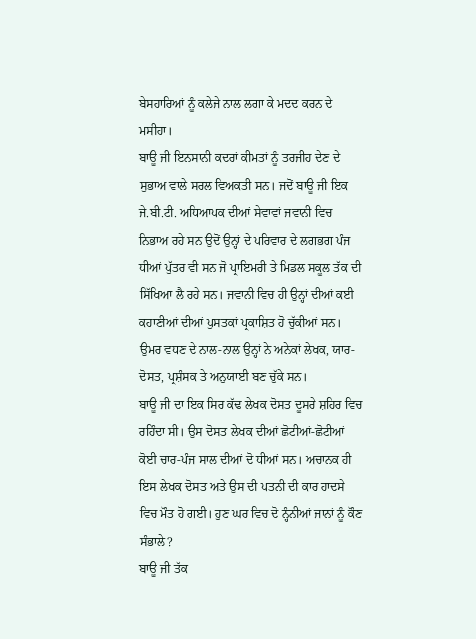ਬੇਸਹਾਰਿਆਂ ਨੂੰ ਕਲੇਜੇ ਨਾਲ ਲਗਾ ਕੇ ਮਦਦ ਕਰਨ ਦੇ ਮਸੀਹਾ।
ਬਾਊ ਜੀ ਇਨਸਾਨੀ ਕਦਰਾਂ ਕੀਮਤਾਂ ਨੂੰ ਤਰਜੀਹ ਦੇਣ ਦੇ ਸੁਭਾਅ ਵਾਲੇ ਸਰਲ ਵਿਅਕਤੀ ਸਨ। ਜਦੋਂ ਬਾਊ ਜੀ ਇਕ ਜੇ.ਬੀ.ਟੀ. ਅਧਿਆਪਕ ਦੀਆਂ ਸੇਵਾਵਾਂ ਜਵਾਨੀ ਵਿਚ ਨਿਭਾਅ ਰਹੇ ਸਨ ਉਦੋਂ ਉਨ੍ਹਾਂ ਦੇ ਪਰਿਵਾਰ ਦੇ ਲਗਭਗ ਪੰਜ ਧੀਆਂ ਪੁੱਤਰ ਵੀ ਸਨ ਜੋ ਪ੍ਰਾਇਮਰੀ ਤੇ ਮਿਡਲ ਸਕੂਲ ਤੱਕ ਦੀ ਸਿੱਖਿਆ ਲੈ ਰਹੇ ਸਨ। ਜਵਾਨੀ ਵਿਚ ਹੀ ਉਨ੍ਹਾਂ ਦੀਆਂ ਕਈ ਕਹਾਣੀਆਂ ਦੀਆਂ ਪੁਸਤਕਾਂ ਪ੍ਰਕਾਸ਼ਿਤ ਹੋ ਚੁੱਕੀਆਂ ਸਨ। ਉਮਰ ਵਧਣ ਦੇ ਨਾਲ-ਨਾਲ ਉਨ੍ਹਾਂ ਨੇ ਅਨੇਕਾਂ ਲੇਖਕ, ਯਾਰ-ਦੋਸਤ, ਪ੍ਰਸ਼ੰਸਕ ਤੇ ਅਨੁਯਾਈ ਬਣ ਚੁੱਕੇ ਸਨ।
ਬਾਊ ਜੀ ਦਾ ਇਕ ਸਿਰ ਕੱਢ ਲੇਖਕ ਦੋਸਤ ਦੂਸਰੇ ਸ਼ਹਿਰ ਵਿਚ ਰਹਿੰਦਾ ਸੀ। ਉਸ ਦੋਸਤ ਲੇਖਕ ਦੀਆਂ ਛੋਟੀਆਂ-ਛੋਟੀਆਂ ਕੋਈ ਚਾਰ-ਪੰਜ ਸਾਲ ਦੀਆਂ ਦੋ ਧੀਆਂ ਸਨ। ਅਚਾਨਕ ਹੀ ਇਸ ਲੇਖਕ ਦੋਸਤ ਅਤੇ ਉਸ ਦੀ ਪਤਨੀ ਦੀ ਕਾਰ ਹਾਦਸੇ ਵਿਚ ਮੌਤ ਹੋ ਗਈ। ਹੁਣ ਘਰ ਵਿਚ ਦੋ ਨ੍ਹੰਨੀਆਂ ਜਾਨਾਂ ਨੂੰ ਕੌਣ ਸੰਭਾਲੇ?
ਬਾਊ ਜੀ ਤੱਕ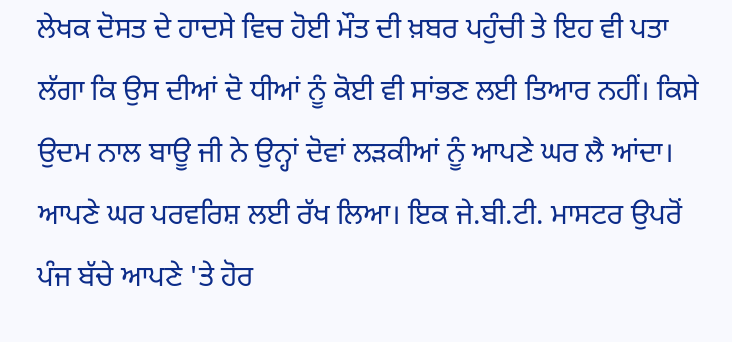ਲੇਖਕ ਦੋਸਤ ਦੇ ਹਾਦਸੇ ਵਿਚ ਹੋਈ ਮੌਤ ਦੀ ਖ਼ਬਰ ਪਹੁੰਚੀ ਤੇ ਇਹ ਵੀ ਪਤਾ ਲੱਗਾ ਕਿ ਉਸ ਦੀਆਂ ਦੋ ਧੀਆਂ ਨੂੰ ਕੋਈ ਵੀ ਸਾਂਭਣ ਲਈ ਤਿਆਰ ਨਹੀਂ। ਕਿਸੇ ਉਦਮ ਨਾਲ ਬਾਊ ਜੀ ਨੇ ਉਨ੍ਹਾਂ ਦੋਵਾਂ ਲੜਕੀਆਂ ਨੂੰ ਆਪਣੇ ਘਰ ਲੈ ਆਂਦਾ। ਆਪਣੇ ਘਰ ਪਰਵਰਿਸ਼ ਲਈ ਰੱਖ ਲਿਆ। ਇਕ ਜੇ.ਬੀ.ਟੀ. ਮਾਸਟਰ ਉਪਰੋਂ ਪੰਜ ਬੱਚੇ ਆਪਣੇ 'ਤੇ ਹੋਰ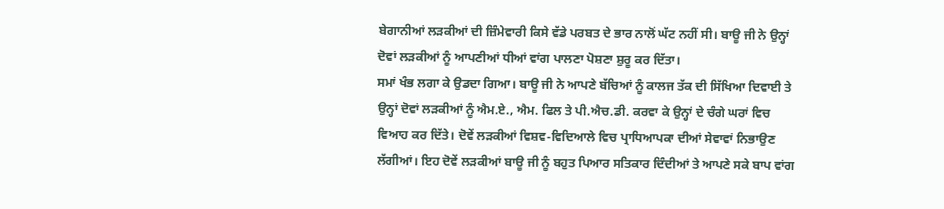ਬੇਗਾਨੀਆਂ ਲੜਕੀਆਂ ਦੀ ਜ਼ਿੰਮੇਵਾਰੀ ਕਿਸੇ ਵੱਡੇ ਪਰਬਤ ਦੇ ਭਾਰ ਨਾਲੋਂ ਘੱਟ ਨਹੀਂ ਸੀ। ਬਾਊ ਜੀ ਨੇ ਉਨ੍ਹਾਂ ਦੋਵਾਂ ਲੜਕੀਆਂ ਨੂੰ ਆਪਣੀਆਂ ਧੀਆਂ ਵਾਂਗ ਪਾਲਣਾ ਪੋਸ਼ਣਾ ਸ਼ੁਰੂ ਕਰ ਦਿੱਤਾ।
ਸਮਾਂ ਖੰਭ ਲਗਾ ਕੇ ਉਡਦਾ ਗਿਆ। ਬਾਊ ਜੀ ਨੇ ਆਪਣੇ ਬੱਚਿਆਂ ਨੂੰ ਕਾਲਜ ਤੱਕ ਦੀ ਸਿੱਖਿਆ ਦਿਵਾਈ ਤੇ ਉਨ੍ਹਾਂ ਦੋਵਾਂ ਲੜਕੀਆਂ ਨੂੰ ਐਮ.ਏ., ਐਮ. ਫਿਲ ਤੇ ਪੀ.ਐਚ.ਡੀ. ਕਰਵਾ ਕੇ ਉਨ੍ਹਾਂ ਦੇ ਚੰਗੇ ਘਰਾਂ ਵਿਚ ਵਿਆਹ ਕਰ ਦਿੱਤੇ। ਦੋਵੇਂ ਲੜਕੀਆਂ ਵਿਸ਼ਵ-ਵਿਦਿਆਲੇ ਵਿਚ ਪ੍ਰਾਧਿਆਪਕਾ ਦੀਆਂ ਸੇਵਾਵਾਂ ਨਿਭਾਉਣ ਲੱਗੀਆਂ। ਇਹ ਦੋਵੇਂ ਲੜਕੀਆਂ ਬਾਊ ਜੀ ਨੂੰ ਬਹੁਤ ਪਿਆਰ ਸਤਿਕਾਰ ਦਿੰਦੀਆਂ ਤੇ ਆਪਣੇ ਸਕੇ ਬਾਪ ਵਾਂਗ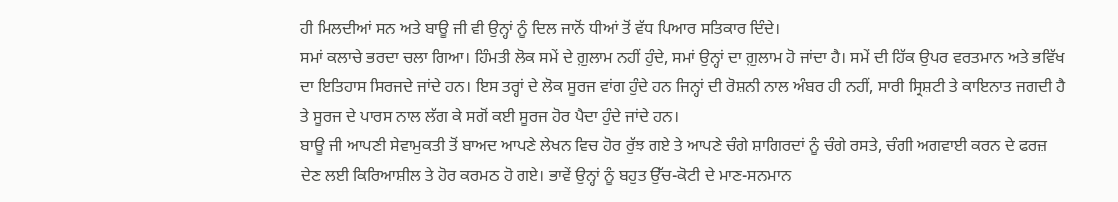ਹੀ ਮਿਲਦੀਆਂ ਸਨ ਅਤੇ ਬਾਊ ਜੀ ਵੀ ਉਨ੍ਹਾਂ ਨੂੰ ਦਿਲ ਜਾਨੋਂ ਧੀਆਂ ਤੋਂ ਵੱਧ ਪਿਆਰ ਸਤਿਕਾਰ ਦਿੰਦੇ।
ਸਮਾਂ ਕਲਾਚੇ ਭਰਦਾ ਚਲਾ ਗਿਆ। ਹਿੰਮਤੀ ਲੋਕ ਸਮੇਂ ਦੇ ਗ਼ੁਲਾਮ ਨਹੀਂ ਹੁੰਦੇ, ਸਮਾਂ ਉਨ੍ਹਾਂ ਦਾ ਗ਼ੁਲਾਮ ਹੋ ਜਾਂਦਾ ਹੈ। ਸਮੇਂ ਦੀ ਹਿੱਕ ਉਪਰ ਵਰਤਮਾਨ ਅਤੇ ਭਵਿੱਖ ਦਾ ਇਤਿਹਾਸ ਸਿਰਜਦੇ ਜਾਂਦੇ ਹਨ। ਇਸ ਤਰ੍ਹਾਂ ਦੇ ਲੋਕ ਸੂਰਜ ਵਾਂਗ ਹੁੰਦੇ ਹਨ ਜਿਨ੍ਹਾਂ ਦੀ ਰੋਸ਼ਨੀ ਨਾਲ ਅੰਬਰ ਹੀ ਨਹੀਂ, ਸਾਰੀ ਸ੍ਰਿਸ਼ਟੀ ਤੇ ਕਾਇਨਾਤ ਜਗਦੀ ਹੈ ਤੇ ਸੂਰਜ ਦੇ ਪਾਰਸ ਨਾਲ ਲੱਗ ਕੇ ਸਗੋਂ ਕਈ ਸੂਰਜ ਹੋਰ ਪੈਦਾ ਹੁੰਦੇ ਜਾਂਦੇ ਹਨ।
ਬਾਊ ਜੀ ਆਪਣੀ ਸੇਵਾਮੁਕਤੀ ਤੋਂ ਬਾਅਦ ਆਪਣੇ ਲੇਖਨ ਵਿਚ ਹੋਰ ਰੁੱਝ ਗਏ ਤੇ ਆਪਣੇ ਚੰਗੇ ਸ਼ਾਗਿਰਦਾਂ ਨੂੰ ਚੰਗੇ ਰਸਤੇ, ਚੰਗੀ ਅਗਵਾਈ ਕਰਨ ਦੇ ਫਰਜ਼ ਦੇਣ ਲਈ ਕਿਰਿਆਸ਼ੀਲ ਤੇ ਹੋਰ ਕਰਮਠ ਹੋ ਗਏ। ਭਾਵੇਂ ਉਨ੍ਹਾਂ ਨੂੰ ਬਹੁਤ ਉੱਚ-ਕੋਟੀ ਦੇ ਮਾਣ-ਸਨਮਾਨ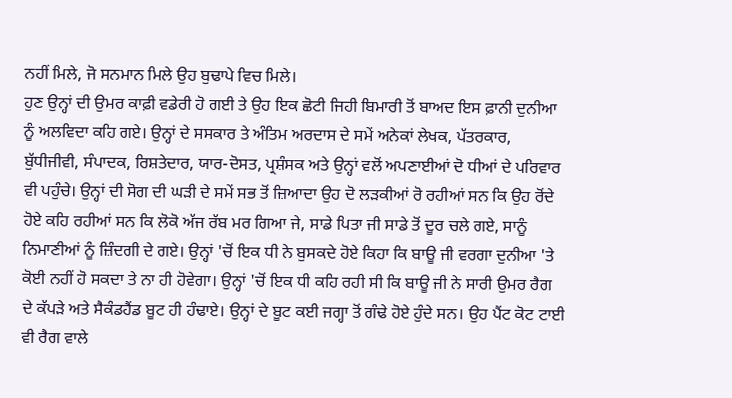ਨਹੀਂ ਮਿਲੇ, ਜੋ ਸਨਮਾਨ ਮਿਲੇ ਉਹ ਬੁਢਾਪੇ ਵਿਚ ਮਿਲੇ।
ਹੁਣ ਉਨ੍ਹਾਂ ਦੀ ਉਮਰ ਕਾਫ਼ੀ ਵਡੇਰੀ ਹੋ ਗਈ ਤੇ ਉਹ ਇਕ ਛੋਟੀ ਜਿਹੀ ਬਿਮਾਰੀ ਤੋਂ ਬਾਅਦ ਇਸ ਫ਼ਾਨੀ ਦੁਨੀਆ ਨੂੰ ਅਲਵਿਦਾ ਕਹਿ ਗਏ। ਉਨ੍ਹਾਂ ਦੇ ਸਸਕਾਰ ਤੇ ਅੰਤਿਮ ਅਰਦਾਸ ਦੇ ਸਮੇਂ ਅਨੇਕਾਂ ਲੇਖਕ, ਪੱਤਰਕਾਰ, ਬੁੱਧੀਜੀਵੀ, ਸੰਪਾਦਕ, ਰਿਸ਼ਤੇਦਾਰ, ਯਾਰ-ਦੋਸਤ, ਪ੍ਰਸ਼ੰਸਕ ਅਤੇ ਉਨ੍ਹਾਂ ਵਲੋਂ ਅਪਣਾਈਆਂ ਦੋ ਧੀਆਂ ਦੇ ਪਰਿਵਾਰ ਵੀ ਪਹੁੰਚੇ। ਉਨ੍ਹਾਂ ਦੀ ਸੋਗ ਦੀ ਘੜੀ ਦੇ ਸਮੇਂ ਸਭ ਤੋਂ ਜ਼ਿਆਦਾ ਉਹ ਦੋ ਲੜਕੀਆਂ ਰੋ ਰਹੀਆਂ ਸਨ ਕਿ ਉਹ ਰੋਂਦੇ ਹੋਏ ਕਹਿ ਰਹੀਆਂ ਸਨ ਕਿ ਲੋਕੋ ਅੱਜ ਰੱਬ ਮਰ ਗਿਆ ਜੇ, ਸਾਡੇ ਪਿਤਾ ਜੀ ਸਾਡੇ ਤੋਂ ਦੂਰ ਚਲੇ ਗਏ, ਸਾਨੂੰ ਨਿਮਾਣੀਆਂ ਨੂੰ ਜ਼ਿੰਦਗੀ ਦੇ ਗਏ। ਉਨ੍ਹਾਂ 'ਚੋਂ ਇਕ ਧੀ ਨੇ ਬੁਸਕਦੇ ਹੋਏ ਕਿਹਾ ਕਿ ਬਾਊ ਜੀ ਵਰਗਾ ਦੁਨੀਆ 'ਤੇ ਕੋਈ ਨਹੀਂ ਹੋ ਸਕਦਾ ਤੇ ਨਾ ਹੀ ਹੋਵੇਗਾ। ਉਨ੍ਹਾਂ 'ਚੋਂ ਇਕ ਧੀ ਕਹਿ ਰਹੀ ਸੀ ਕਿ ਬਾਊ ਜੀ ਨੇ ਸਾਰੀ ਉਮਰ ਰੈਗ ਦੇ ਕੱਪੜੇ ਅਤੇ ਸੈਕੰਡਹੈਂਡ ਬੂਟ ਹੀ ਹੰਢਾਏ। ਉਨ੍ਹਾਂ ਦੇ ਬੂਟ ਕਈ ਜਗ੍ਹਾ ਤੋਂ ਗੰਢੇ ਹੋਏ ਹੁੰਦੇ ਸਨ। ਉਹ ਪੈਂਟ ਕੋਟ ਟਾਈ ਵੀ ਰੈਗ ਵਾਲੇ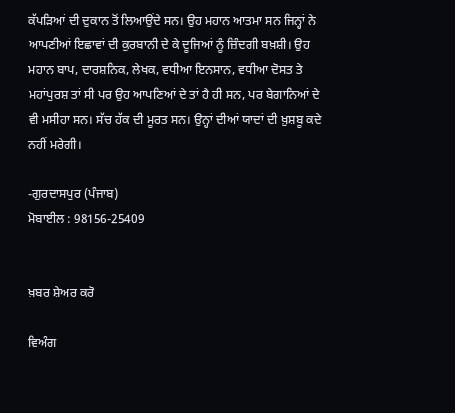ਕੱਪੜਿਆਂ ਦੀ ਦੁਕਾਨ ਤੋਂ ਲਿਆਉਂਦੇ ਸਨ। ਉਹ ਮਹਾਨ ਆਤਮਾ ਸਨ ਜਿਨ੍ਹਾਂ ਨੇ ਆਪਣੀਆਂ ਇਛਾਵਾਂ ਦੀ ਕੁਰਬਾਨੀ ਦੇ ਕੇ ਦੂਜਿਆਂ ਨੂੰ ਜ਼ਿੰਦਗੀ ਬਖ਼ਸ਼ੀ। ਉਹ ਮਹਾਨ ਬਾਪ, ਦਾਰਸ਼ਨਿਕ, ਲੇਖਕ, ਵਧੀਆ ਇਨਸਾਨ, ਵਧੀਆ ਦੋਸਤ ਤੇ ਮਹਾਂਪੁਰਸ਼ ਤਾਂ ਸੀ ਪਰ ਉਹ ਆਪਣਿਆਂ ਦੇ ਤਾਂ ਹੈ ਹੀ ਸਨ, ਪਰ ਬੇਗਾਨਿਆਂ ਦੇ ਵੀ ਮਸੀਹਾ ਸਨ। ਸੱਚ ਹੱਕ ਦੀ ਮੂਰਤ ਸਨ। ਉਨ੍ਹਾਂ ਦੀਆਂ ਯਾਦਾਂ ਦੀ ਖ਼ੁਸ਼ਬੂ ਕਦੇ ਨਹੀਂ ਮਰੇਗੀ।

-ਗੁਰਦਾਸਪੁਰ (ਪੰਜਾਬ)
ਮੋਬਾਈਲ : 98156-25409


ਖ਼ਬਰ ਸ਼ੇਅਰ ਕਰੋ

ਵਿਅੰਗ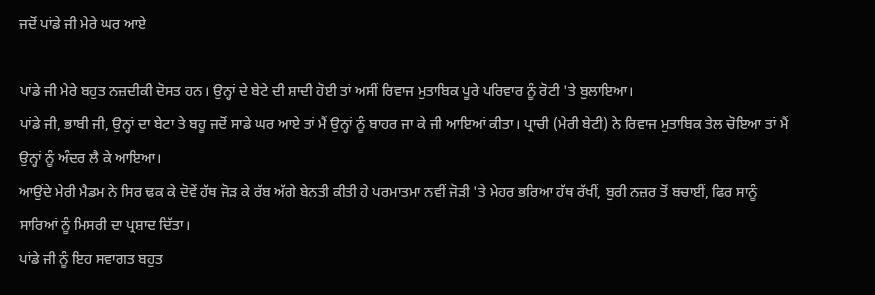ਜਦੋਂ ਪਾਂਡੇ ਜੀ ਮੇਰੇ ਘਰ ਆਏ

ਪਾਂਡੇ ਜੀ ਮੇਰੇ ਬਹੁਤ ਨਜ਼ਦੀਕੀ ਦੋਸਤ ਹਨ। ਉਨ੍ਹਾਂ ਦੇ ਬੇਟੇ ਦੀ ਸ਼ਾਦੀ ਹੋਈ ਤਾਂ ਅਸੀਂ ਰਿਵਾਜ ਮੁਤਾਬਿਕ ਪੂਰੇ ਪਰਿਵਾਰ ਨੂੰ ਰੋਟੀ 'ਤੇ ਬੁਲਾਇਆ।
ਪਾਂਡੇ ਜੀ, ਭਾਬੀ ਜੀ, ਉਨ੍ਹਾਂ ਦਾ ਬੇਟਾ ਤੇ ਬਹੂ ਜਦੋਂ ਸਾਡੇ ਘਰ ਆਏ ਤਾਂ ਮੈਂ ਉਨ੍ਹਾਂ ਨੂੰ ਬਾਹਰ ਜਾ ਕੇ ਜੀ ਆਇਆਂ ਕੀਤਾ। ਪ੍ਰਾਚੀ (ਮੇਰੀ ਬੇਟੀ) ਨੇ ਰਿਵਾਜ ਮੁਤਾਬਿਕ ਤੇਲ ਚੋਇਆ ਤਾਂ ਮੈਂ ਉਨ੍ਹਾਂ ਨੂੰ ਅੰਦਰ ਲੈ ਕੇ ਆਇਆ।
ਆਉਂਦੇ ਮੇਰੀ ਮੈਡਮ ਨੇ ਸਿਰ ਢਕ ਕੇ ਦੋਵੇਂ ਹੱਥ ਜੋੜ ਕੇ ਰੱਬ ਅੱਗੇ ਬੇਨਤੀ ਕੀਤੀ ਹੇ ਪਰਮਾਤਮਾ ਨਵੀਂ ਜੋੜੀ 'ਤੇ ਮੇਹਰ ਭਰਿਆ ਹੱਥ ਰੱਖੀਂ, ਬੁਰੀ ਨਜ਼ਰ ਤੋਂ ਬਚਾਈਂ, ਫਿਰ ਸਾਨੂੰ ਸਾਰਿਆਂ ਨੂੰ ਮਿਸਰੀ ਦਾ ਪ੍ਰਸ਼ਾਦ ਦਿੱਤਾ।
ਪਾਂਡੇ ਜੀ ਨੂੰ ਇਹ ਸਵਾਗਤ ਬਹੁਤ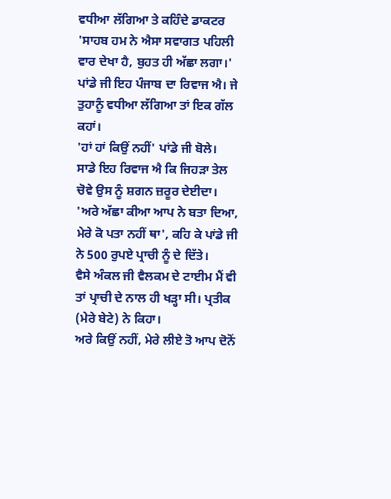ਵਧੀਆ ਲੱਗਿਆ ਤੇ ਕਹਿੰਦੇ ਡਾਕਟਰ 'ਸਾਹਬ ਹਮ ਨੇ ਐਸਾ ਸਵਾਗਤ ਪਹਿਲੀ ਵਾਰ ਦੇਖਾ ਹੈ, ਬੁਹਤ ਹੀ ਅੱਛਾ ਲਗਾ।'
ਪਾਂਡੇ ਜੀ ਇਹ ਪੰਜਾਬ ਦਾ ਰਿਵਾਜ ਐ। ਜੇ ਤੁਹਾਨੂੰ ਵਧੀਆ ਲੱਗਿਆ ਤਾਂ ਇਕ ਗੱਲ ਕਹਾਂ।
'ਹਾਂ ਹਾਂ ਕਿਉਂ ਨਹੀਂ' ਪਾਂਡੇ ਜੀ ਬੋਲੇ।
ਸਾਡੇ ਇਹ ਰਿਵਾਜ ਐ ਕਿ ਜਿਹੜਾ ਤੇਲ ਚੋਵੇ ਉਸ ਨੂੰ ਸ਼ਗਨ ਜ਼ਰੂਰ ਦੇਈਦਾ।
'ਅਰੇ ਅੱਛਾ ਕੀਆ ਆਪ ਨੇ ਬਤਾ ਦਿਆ, ਮੇਰੇ ਕੋ ਪਤਾ ਨਹੀਂ ਥਾ', ਕਹਿ ਕੇ ਪਾਂਡੇ ਜੀ ਨੇ 500 ਰੁਪਏ ਪ੍ਰਾਚੀ ਨੂੰ ਦੇ ਦਿੱਤੇ।
ਵੈਸੇ ਅੰਕਲ ਜੀ ਵੈਲਕਮ ਦੇ ਟਾਈਮ ਮੈਂ ਵੀ ਤਾਂ ਪ੍ਰਾਚੀ ਦੇ ਨਾਲ ਹੀ ਖੜ੍ਹਾ ਸੀ। ਪ੍ਰਤੀਕ (ਮੇਰੇ ਬੇਟੇ) ਨੇ ਕਿਹਾ।
ਅਰੇ ਕਿਉਂ ਨਹੀਂ, ਮੇਰੇ ਲੀਏ ਤੋ ਆਪ ਦੋਨੋਂ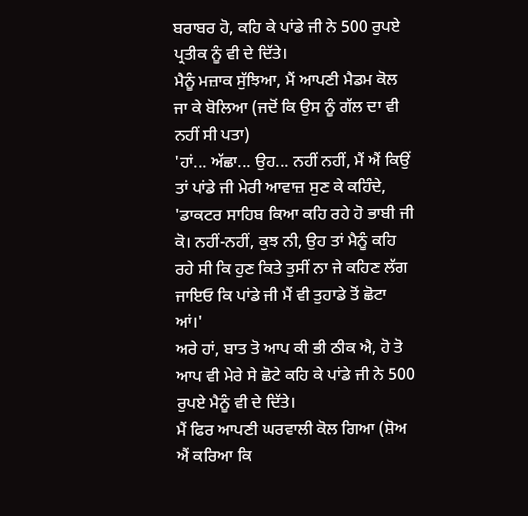ਬਰਾਬਰ ਹੋ, ਕਹਿ ਕੇ ਪਾਂਡੇ ਜੀ ਨੇ 500 ਰੁਪਏ ਪ੍ਰਤੀਕ ਨੂੰ ਵੀ ਦੇ ਦਿੱਤੇ।
ਮੈਨੂੰ ਮਜ਼ਾਕ ਸੁੱਝਿਆ, ਮੈਂ ਆਪਣੀ ਮੈਡਮ ਕੋਲ ਜਾ ਕੇ ਬੋਲਿਆ (ਜਦੋਂ ਕਿ ਉਸ ਨੂੰ ਗੱਲ ਦਾ ਵੀ ਨਹੀਂ ਸੀ ਪਤਾ)
'ਹਾਂ... ਅੱਛਾ... ਉਹ... ਨਹੀਂ ਨਹੀਂ, ਮੈਂ ਐਂ ਕਿਉਂ
ਤਾਂ ਪਾਂਡੇ ਜੀ ਮੇਰੀ ਆਵਾਜ਼ ਸੁਣ ਕੇ ਕਹਿੰਦੇ, 'ਡਾਕਟਰ ਸਾਹਿਬ ਕਿਆ ਕਹਿ ਰਹੇ ਹੋ ਭਾਬੀ ਜੀ ਕੋ। ਨਹੀਂ-ਨਹੀਂ, ਕੁਝ ਨੀ, ਉਹ ਤਾਂ ਮੈਨੂੰ ਕਹਿ ਰਹੇ ਸੀ ਕਿ ਹੁਣ ਕਿਤੇ ਤੁਸੀਂ ਨਾ ਜੇ ਕਹਿਣ ਲੱਗ ਜਾਇਓ ਕਿ ਪਾਂਡੇ ਜੀ ਮੈਂ ਵੀ ਤੁਹਾਡੇ ਤੋਂ ਛੋਟਾ ਆਂ।'
ਅਰੇ ਹਾਂ, ਬਾਤ ਤੋ ਆਪ ਕੀ ਭੀ ਠੀਕ ਐ, ਹੋ ਤੋ ਆਪ ਵੀ ਮੇਰੇ ਸੇ ਛੋਟੇ ਕਹਿ ਕੇ ਪਾਂਡੇ ਜੀ ਨੇ 500 ਰੁਪਏ ਮੈਨੂੰ ਵੀ ਦੇ ਦਿੱਤੇ।
ਮੈਂ ਫਿਰ ਆਪਣੀ ਘਰਵਾਲੀ ਕੋਲ ਗਿਆ (ਸ਼ੋਅ ਐਂ ਕਰਿਆ ਕਿ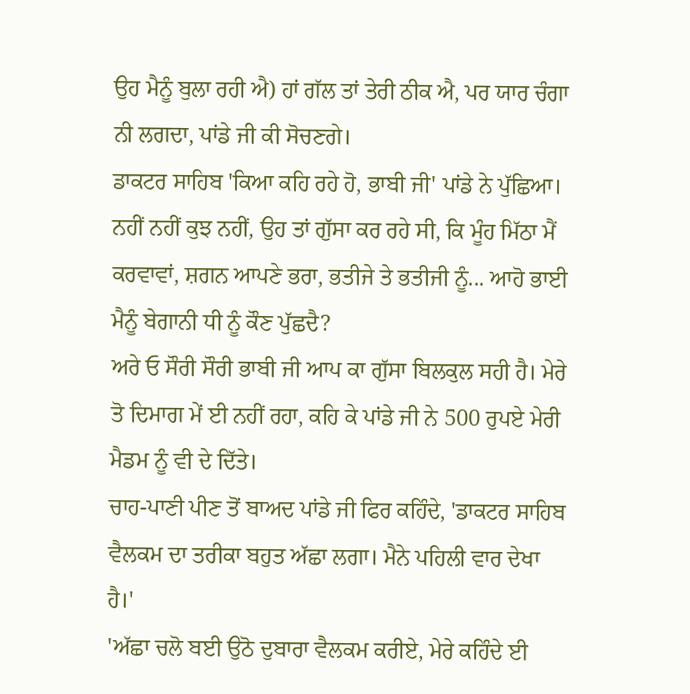ਉਹ ਮੈਨੂੰ ਬੁਲਾ ਰਹੀ ਐ) ਹਾਂ ਗੱਲ ਤਾਂ ਤੇਰੀ ਠੀਕ ਐ, ਪਰ ਯਾਰ ਚੰਗਾ ਨੀ ਲਗਦਾ, ਪਾਂਡੇ ਜੀ ਕੀ ਸੋਚਣਗੇ।
ਡਾਕਟਰ ਸਾਹਿਬ 'ਕਿਆ ਕਹਿ ਰਹੇ ਹੋ, ਭਾਬੀ ਜੀ' ਪਾਂਡੇ ਨੇ ਪੁੱਛਿਆ।
ਨਹੀਂ ਨਹੀਂ ਕੁਝ ਨਹੀਂ, ਉਹ ਤਾਂ ਗੁੱਸਾ ਕਰ ਰਹੇ ਸੀ, ਕਿ ਮੂੰਹ ਮਿੱਠਾ ਮੈਂ ਕਰਵਾਵਾਂ, ਸ਼ਗਨ ਆਪਣੇ ਭਰਾ, ਭਤੀਜੇ ਤੇ ਭਤੀਜੀ ਨੂੰ... ਆਹੋ ਭਾਈ ਮੈਨੂੰ ਬੇਗਾਨੀ ਧੀ ਨੂੰ ਕੌਣ ਪੁੱਛਦੈ?
ਅਰੇ ਓ ਸੌਰੀ ਸੌਰੀ ਭਾਬੀ ਜੀ ਆਪ ਕਾ ਗੁੱਸਾ ਬਿਲਕੁਲ ਸਹੀ ਹੈ। ਮੇਰੇ ਤੋ ਦਿਮਾਗ ਮੇਂ ਈ ਨਹੀਂ ਰਹਾ, ਕਹਿ ਕੇ ਪਾਂਡੇ ਜੀ ਨੇ 500 ਰੁਪਏ ਮੇਰੀ ਮੈਡਮ ਨੂੰ ਵੀ ਦੇ ਦਿੱਤੇ।
ਚਾਹ-ਪਾਣੀ ਪੀਣ ਤੋਂ ਬਾਅਦ ਪਾਂਡੇ ਜੀ ਫਿਰ ਕਹਿੰਦੇ, 'ਡਾਕਟਰ ਸਾਹਿਬ ਵੈਲਕਮ ਦਾ ਤਰੀਕਾ ਬਹੁਤ ਅੱਛਾ ਲਗਾ। ਮੈਨੇ ਪਹਿਲੀ ਵਾਰ ਦੇਖਾ ਹੈ।'
'ਅੱਛਾ ਚਲੋ ਬਈ ਉਠੋ ਦੁਬਾਰਾ ਵੈਲਕਮ ਕਰੀਏ, ਮੇਰੇ ਕਹਿੰਦੇ ਈ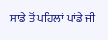ਸਾਡੇ ਤੋਂ ਪਹਿਲਾਂ ਪਾਂਡੇ ਜੀ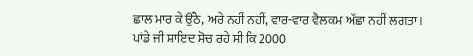ਛਾਲ ਮਾਰ ਕੇ ਉੱਠੇ, ਅਰੇ ਨਹੀਂ ਨਹੀਂ, ਵਾਰ-ਵਾਰ ਵੈਲਕਮ ਅੱਛਾ ਨਹੀਂ ਲਗਤਾ। ਪਾਂਡੇ ਜੀ ਸ਼ਾਇਦ ਸੋਚ ਰਹੇ ਸੀ ਕਿ 2000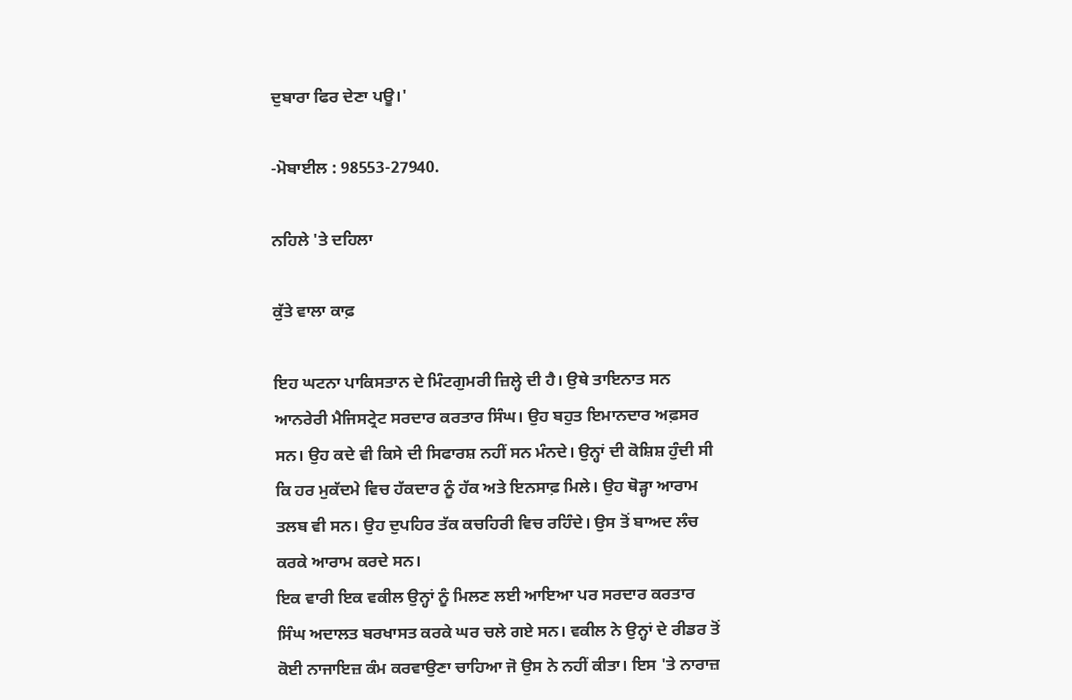ਦੁਬਾਰਾ ਫਿਰ ਦੇਣਾ ਪਊ।'

-ਮੋਬਾਈਲ : 98553-27940.

ਨਹਿਲੇ 'ਤੇ ਦਹਿਲਾ

ਕੁੱਤੇ ਵਾਲਾ ਕਾਫ਼

ਇਹ ਘਟਨਾ ਪਾਕਿਸਤਾਨ ਦੇ ਮਿੰਟਗੁਮਰੀ ਜ਼ਿਲ੍ਹੇ ਦੀ ਹੈ। ਉਥੇ ਤਾਇਨਾਤ ਸਨ ਆਨਰੇਰੀ ਮੈਜਿਸਟ੍ਰੇਟ ਸਰਦਾਰ ਕਰਤਾਰ ਸਿੰਘ। ਉਹ ਬਹੁਤ ਇਮਾਨਦਾਰ ਅਫ਼ਸਰ ਸਨ। ਉਹ ਕਦੇ ਵੀ ਕਿਸੇ ਦੀ ਸਿਫਾਰਸ਼ ਨਹੀਂ ਸਨ ਮੰਨਦੇ। ਉਨ੍ਹਾਂ ਦੀ ਕੋਸ਼ਿਸ਼ ਹੁੰਦੀ ਸੀ ਕਿ ਹਰ ਮੁਕੱਦਮੇ ਵਿਚ ਹੱਕਦਾਰ ਨੂੰ ਹੱਕ ਅਤੇ ਇਨਸਾਫ਼ ਮਿਲੇ। ਉਹ ਥੋੜ੍ਹਾ ਆਰਾਮ ਤਲਬ ਵੀ ਸਨ। ਉਹ ਦੁਪਹਿਰ ਤੱਕ ਕਚਹਿਰੀ ਵਿਚ ਰਹਿੰਦੇ। ਉਸ ਤੋਂ ਬਾਅਦ ਲੰਚ ਕਰਕੇ ਆਰਾਮ ਕਰਦੇ ਸਨ।
ਇਕ ਵਾਰੀ ਇਕ ਵਕੀਲ ਉਨ੍ਹਾਂ ਨੂੰ ਮਿਲਣ ਲਈ ਆਇਆ ਪਰ ਸਰਦਾਰ ਕਰਤਾਰ ਸਿੰਘ ਅਦਾਲਤ ਬਰਖਾਸਤ ਕਰਕੇ ਘਰ ਚਲੇ ਗਏ ਸਨ। ਵਕੀਲ ਨੇ ਉਨ੍ਹਾਂ ਦੇ ਰੀਡਰ ਤੋਂ ਕੋਈ ਨਾਜਾਇਜ਼ ਕੰਮ ਕਰਵਾਉਣਾ ਚਾਹਿਆ ਜੋ ਉਸ ਨੇ ਨਹੀਂ ਕੀਤਾ। ਇਸ 'ਤੇ ਨਾਰਾਜ਼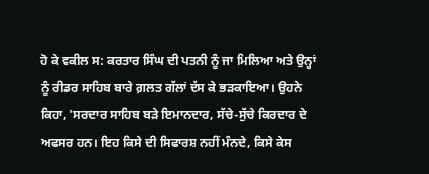ਹੋ ਕੇ ਵਕੀਲ ਸ: ਕਰਤਾਰ ਸਿੰਘ ਦੀ ਪਤਨੀ ਨੂੰ ਜਾ ਮਿਲਿਆ ਅਤੇ ਉਨ੍ਹਾਂ ਨੂੰ ਰੀਡਰ ਸਾਹਿਬ ਬਾਰੇ ਗ਼ਲਤ ਗੱਲਾਂ ਦੱਸ ਕੇ ਭੜਕਾਇਆ। ਉਹਨੇ ਕਿਹਾ, 'ਸਰਦਾਰ ਸਾਹਿਬ ਬੜੇ ਇਮਾਨਦਾਰ, ਸੱਚੇ-ਸੁੱਚੇ ਕਿਰਦਾਰ ਦੇ ਅਫਸਰ ਹਨ। ਇਹ ਕਿਸੇ ਦੀ ਸਿਫਾਰਸ਼ ਨਹੀਂ ਮੰਨਦੇ, ਕਿਸੇ ਕੇਸ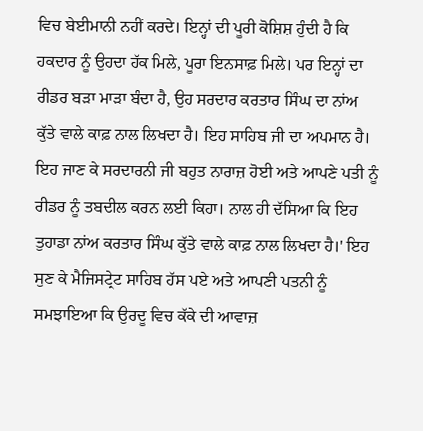ਵਿਚ ਬੇਈਮਾਨੀ ਨਹੀਂ ਕਰਦੇ। ਇਨ੍ਹਾਂ ਦੀ ਪੂਰੀ ਕੋਸ਼ਿਸ਼ ਹੁੰਦੀ ਹੈ ਕਿ ਹਕਦਾਰ ਨੂੰ ਉਹਦਾ ਹੱਕ ਮਿਲੇ, ਪੂਰਾ ਇਨਸਾਫ਼ ਮਿਲੇ। ਪਰ ਇਨ੍ਹਾਂ ਦਾ ਰੀਡਰ ਬੜਾ ਮਾੜਾ ਬੰਦਾ ਹੈ, ਉਹ ਸਰਦਾਰ ਕਰਤਾਰ ਸਿੰਘ ਦਾ ਨਾਂਅ ਕੁੱਤੇ ਵਾਲੇ ਕਾਫ਼ ਨਾਲ ਲਿਖਦਾ ਹੈ। ਇਹ ਸਾਹਿਬ ਜੀ ਦਾ ਅਪਮਾਨ ਹੈ। ਇਹ ਜਾਣ ਕੇ ਸਰਦਾਰਨੀ ਜੀ ਬਹੁਤ ਨਾਰਾਜ਼ ਹੋਈ ਅਤੇ ਆਪਣੇ ਪਤੀ ਨੂੰ ਰੀਡਰ ਨੂੰ ਤਬਦੀਲ ਕਰਨ ਲਈ ਕਿਹਾ। ਨਾਲ ਹੀ ਦੱਸਿਆ ਕਿ ਇਹ ਤੁਹਾਡਾ ਨਾਂਅ ਕਰਤਾਰ ਸਿੰਘ ਕੁੱਤੇ ਵਾਲੇ ਕਾਫ਼ ਨਾਲ ਲਿਖਦਾ ਹੈ।' ਇਹ ਸੁਣ ਕੇ ਮੈਜਿਸਟ੍ਰੇਟ ਸਾਹਿਬ ਹੱਸ ਪਏ ਅਤੇ ਆਪਣੀ ਪਤਨੀ ਨੂੰ ਸਮਝਾਇਆ ਕਿ ਉਰਦੂ ਵਿਚ ਕੱਕੇ ਦੀ ਆਵਾਜ਼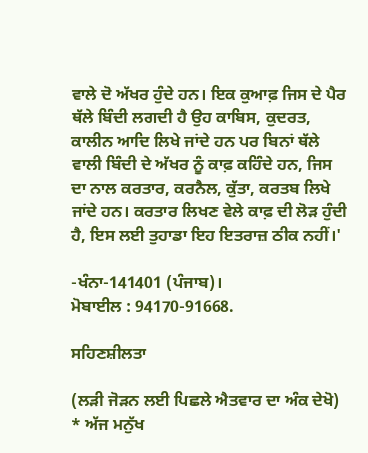ਵਾਲੇ ਦੋ ਅੱਖਰ ਹੁੰਦੇ ਹਨ। ਇਕ ਕੁਆਫ਼ ਜਿਸ ਦੇ ਪੈਰ ਥੱਲੇ ਬਿੰਦੀ ਲਗਦੀ ਹੈ ਉਹ ਕਾਬਿਸ, ਕੁਦਰਤ, ਕਾਲੀਨ ਆਦਿ ਲਿਖੇ ਜਾਂਦੇ ਹਨ ਪਰ ਬਿਨਾਂ ਥੱਲੇ ਵਾਲੀ ਬਿੰਦੀ ਦੇ ਅੱਖਰ ਨੂੰ ਕਾਫ਼ ਕਹਿੰਦੇ ਹਨ, ਜਿਸ ਦਾ ਨਾਲ ਕਰਤਾਰ, ਕਰਨੈਲ, ਕੁੱਤਾ, ਕਰਤਬ ਲਿਖੇ ਜਾਂਦੇ ਹਨ। ਕਰਤਾਰ ਲਿਖਣ ਵੇਲੇ ਕਾਫ਼ ਦੀ ਲੋੜ ਹੁੰਦੀ ਹੈ, ਇਸ ਲਈ ਤੁਹਾਡਾ ਇਹ ਇਤਰਾਜ਼ ਠੀਕ ਨਹੀਂ।'

-ਖੰਨਾ-141401 (ਪੰਜਾਬ)।
ਮੋਬਾਈਲ : 94170-91668.

ਸਹਿਣਸ਼ੀਲਤਾ

(ਲੜੀ ਜੋੜਨ ਲਈ ਪਿਛਲੇ ਐਤਵਾਰ ਦਾ ਅੰਕ ਦੇਖੋ)
* ਅੱਜ ਮਨੁੱਖ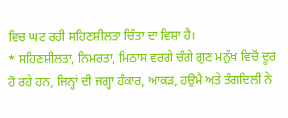ਵਿਚ ਘਟ ਰਹੀ ਸਹਿਣਸ਼ੀਲਤਾ ਚਿੰਤਾ ਦਾ ਵਿਸ਼ਾ ਹੈ।
* ਸਹਿਣਸ਼ੀਲਤਾ, ਨਿਮਰਤਾ, ਮਿਠਾਸ ਵਰਗੇ ਚੰਗੇ ਗੁਣ ਮਨੁੱਖ ਵਿਚੋਂ ਦੂਰ ਹੋ ਰਹੇ ਹਨ, ਜਿਨ੍ਹਾਂ ਦੀ ਜਗ੍ਹਾ ਹੰਕਾਰ, ਆਕੜ, ਹਉਮੈ ਅਤੇ ਤੰਗਦਿਲੀ ਨੇ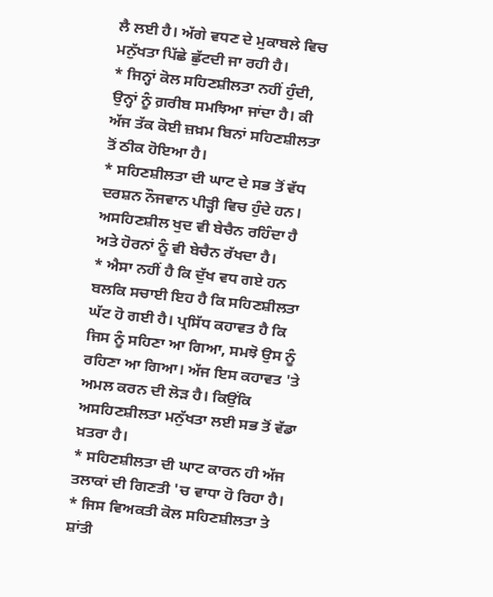ਲੈ ਲਈ ਹੈ। ਅੱਗੇ ਵਧਣ ਦੇ ਮੁਕਾਬਲੇ ਵਿਚ ਮਨੁੱਖਤਾ ਪਿੱਛੇ ਛੁੱਟਦੀ ਜਾ ਰਹੀ ਹੈ।
* ਜਿਨ੍ਹਾਂ ਕੋਲ ਸਹਿਣਸ਼ੀਲਤਾ ਨਹੀਂ ਹੁੰਦੀ, ਉਨ੍ਹਾਂ ਨੂੰ ਗ਼ਰੀਬ ਸਮਝਿਆ ਜਾਂਦਾ ਹੈ। ਕੀ ਅੱਜ ਤੱਕ ਕੋਈ ਜ਼ਖ਼ਮ ਬਿਨਾਂ ਸਹਿਣਸ਼ੀਲਤਾ ਤੋਂ ਠੀਕ ਹੋਇਆ ਹੈ।
* ਸਹਿਣਸ਼ੀਲਤਾ ਦੀ ਘਾਟ ਦੇ ਸਭ ਤੋਂ ਵੱਧ ਦਰਸ਼ਨ ਨੌਜਵਾਨ ਪੀੜ੍ਹੀ ਵਿਚ ਹੁੰਦੇ ਹਨ। ਅਸਹਿਣਸ਼ੀਲ ਖੁਦ ਵੀ ਬੇਚੈਨ ਰਹਿੰਦਾ ਹੈ ਅਤੇ ਹੋਰਨਾਂ ਨੂੰ ਵੀ ਬੇਚੈਨ ਰੱਖਦਾ ਹੈ।
* ਐਸਾ ਨਹੀਂ ਹੈ ਕਿ ਦੁੱਖ ਵਧ ਗਏ ਹਨ ਬਲਕਿ ਸਚਾਈ ਇਹ ਹੈ ਕਿ ਸਹਿਣਸ਼ੀਲਤਾ ਘੱਟ ਹੋ ਗਈ ਹੈ। ਪ੍ਰਸਿੱਧ ਕਹਾਵਤ ਹੈ ਕਿ ਜਿਸ ਨੂੰ ਸਹਿਣਾ ਆ ਗਿਆ, ਸਮਝੋ ਉਸ ਨੂੰ ਰਹਿਣਾ ਆ ਗਿਆ। ਅੱਜ ਇਸ ਕਹਾਵਤ 'ਤੇ ਅਮਲ ਕਰਨ ਦੀ ਲੋੜ ਹੈ। ਕਿਉਂਕਿ ਅਸਹਿਣਸ਼ੀਲਤਾ ਮਨੁੱਖਤਾ ਲਈ ਸਭ ਤੋਂ ਵੱਡਾ ਖ਼ਤਰਾ ਹੈ।
* ਸਹਿਣਸ਼ੀਲਤਾ ਦੀ ਘਾਟ ਕਾਰਨ ਹੀ ਅੱਜ ਤਲਾਕਾਂ ਦੀ ਗਿਣਤੀ 'ਚ ਵਾਧਾ ਹੋ ਰਿਹਾ ਹੈ।
* ਜਿਸ ਵਿਅਕਤੀ ਕੋਲ ਸਹਿਣਸ਼ੀਲਤਾ ਤੇ ਸ਼ਾਂਤੀ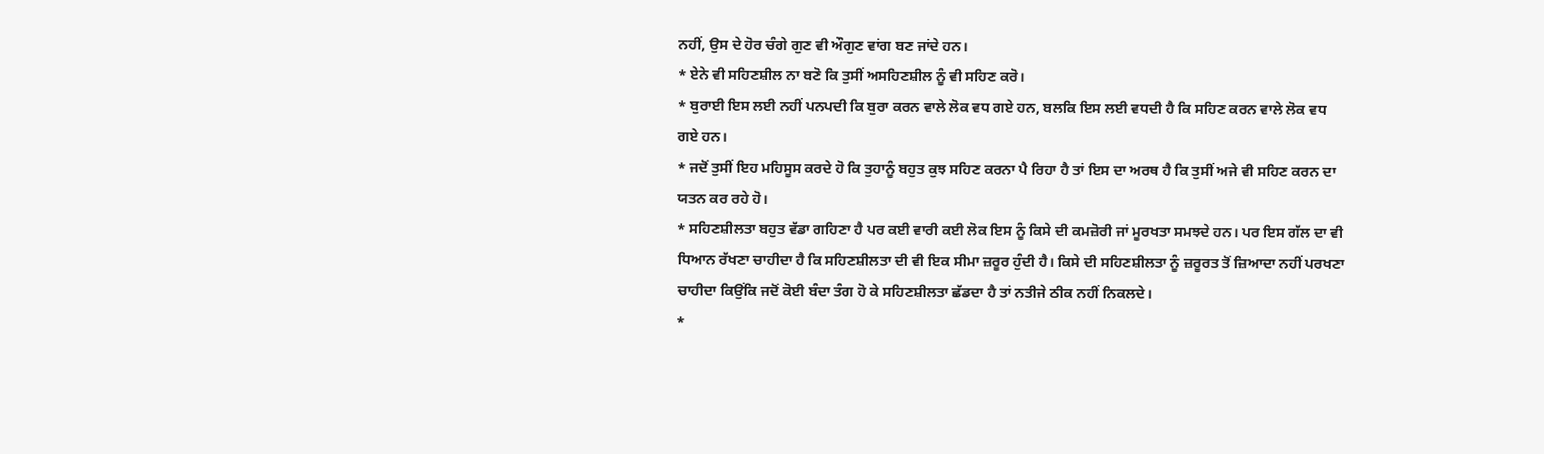ਨਹੀਂ, ਉਸ ਦੇ ਹੋਰ ਚੰਗੇ ਗੁਣ ਵੀ ਔਗੁਣ ਵਾਂਗ ਬਣ ਜਾਂਦੇ ਹਨ।
* ਏਨੇ ਵੀ ਸਹਿਣਸ਼ੀਲ ਨਾ ਬਣੋ ਕਿ ਤੁਸੀਂ ਅਸਹਿਣਸ਼ੀਲ ਨੂੰ ਵੀ ਸਹਿਣ ਕਰੋ।
* ਬੁਰਾਈ ਇਸ ਲਈ ਨਹੀਂ ਪਨਪਦੀ ਕਿ ਬੁਰਾ ਕਰਨ ਵਾਲੇ ਲੋਕ ਵਧ ਗਏ ਹਨ, ਬਲਕਿ ਇਸ ਲਈ ਵਧਦੀ ਹੈ ਕਿ ਸਹਿਣ ਕਰਨ ਵਾਲੇ ਲੋਕ ਵਧ ਗਏ ਹਨ।
* ਜਦੋਂ ਤੁਸੀਂ ਇਹ ਮਹਿਸੂਸ ਕਰਦੇ ਹੋ ਕਿ ਤੁਹਾਨੂੰ ਬਹੁਤ ਕੁਝ ਸਹਿਣ ਕਰਨਾ ਪੈ ਰਿਹਾ ਹੈ ਤਾਂ ਇਸ ਦਾ ਅਰਥ ਹੈ ਕਿ ਤੁਸੀਂ ਅਜੇ ਵੀ ਸਹਿਣ ਕਰਨ ਦਾ ਯਤਨ ਕਰ ਰਹੇ ਹੋ।
* ਸਹਿਣਸ਼ੀਲਤਾ ਬਹੁਤ ਵੱਡਾ ਗਹਿਣਾ ਹੈ ਪਰ ਕਈ ਵਾਰੀ ਕਈ ਲੋਕ ਇਸ ਨੂੰ ਕਿਸੇ ਦੀ ਕਮਜ਼ੋਰੀ ਜਾਂ ਮੂਰਖਤਾ ਸਮਝਦੇ ਹਨ। ਪਰ ਇਸ ਗੱਲ ਦਾ ਵੀ ਧਿਆਨ ਰੱਖਣਾ ਚਾਹੀਦਾ ਹੈ ਕਿ ਸਹਿਣਸ਼ੀਲਤਾ ਦੀ ਵੀ ਇਕ ਸੀਮਾ ਜ਼ਰੂਰ ਹੁੰਦੀ ਹੈ। ਕਿਸੇ ਦੀ ਸਹਿਣਸ਼ੀਲਤਾ ਨੂੰ ਜ਼ਰੂਰਤ ਤੋਂ ਜ਼ਿਆਦਾ ਨਹੀਂ ਪਰਖਣਾ ਚਾਹੀਦਾ ਕਿਉਂਕਿ ਜਦੋਂ ਕੋਈ ਬੰਦਾ ਤੰਗ ਹੋ ਕੇ ਸਹਿਣਸ਼ੀਲਤਾ ਛੱਡਦਾ ਹੈ ਤਾਂ ਨਤੀਜੇ ਠੀਕ ਨਹੀਂ ਨਿਕਲਦੇ।
*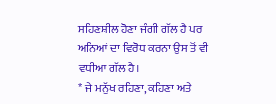ਸਹਿਣਸ਼ੀਲ ਹੋਣਾ ਜੰਗੀ ਗੱਲ ਹੈ ਪਰ ਅਨਿਆਂ ਦਾ ਵਿਰੋਧ ਕਰਨਾ ਉਸ ਤੋਂ ਵੀ ਵਧੀਆ ਗੱਲ ਹੈ।
* ਜੇ ਮਨੁੱਖ ਰਹਿਣਾ, ਕਹਿਣਾ ਅਤੇ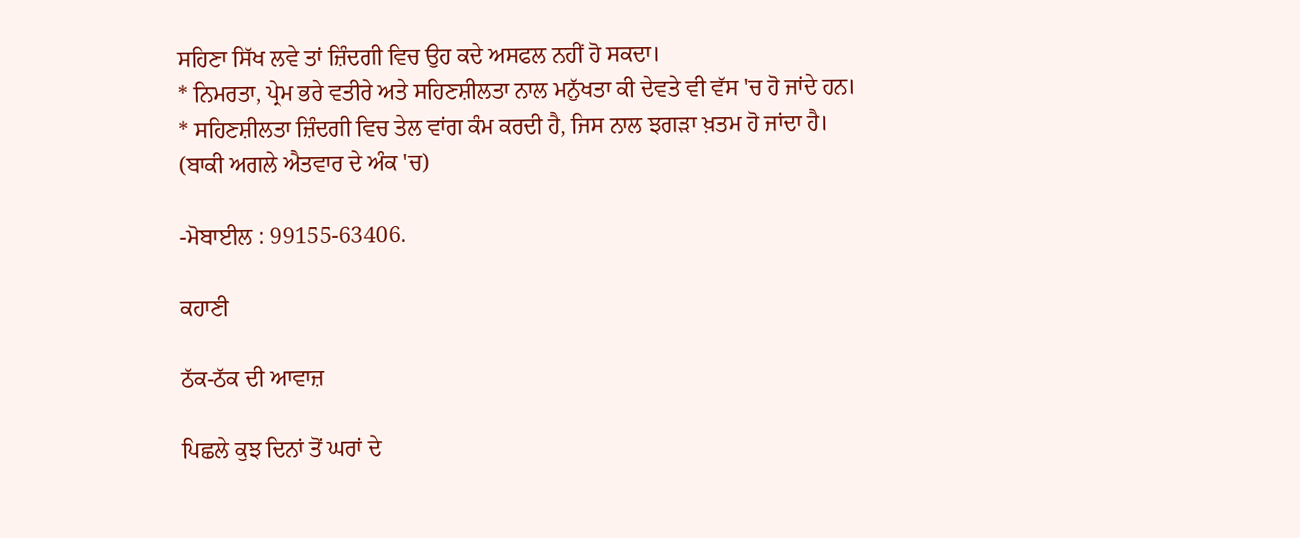ਸਹਿਣਾ ਸਿੱਖ ਲਵੇ ਤਾਂ ਜ਼ਿੰਦਗੀ ਵਿਚ ਉਹ ਕਦੇ ਅਸਫਲ ਨਹੀਂ ਹੋ ਸਕਦਾ।
* ਨਿਮਰਤਾ, ਪ੍ਰੇਮ ਭਰੇ ਵਤੀਰੇ ਅਤੇ ਸਹਿਣਸ਼ੀਲਤਾ ਨਾਲ ਮਨੁੱਖਤਾ ਕੀ ਦੇਵਤੇ ਵੀ ਵੱਸ 'ਚ ਹੋ ਜਾਂਦੇ ਹਨ।
* ਸਹਿਣਸ਼ੀਲਤਾ ਜ਼ਿੰਦਗੀ ਵਿਚ ਤੇਲ ਵਾਂਗ ਕੰਮ ਕਰਦੀ ਹੈ, ਜਿਸ ਨਾਲ ਝਗੜਾ ਖ਼ਤਮ ਹੋ ਜਾਂਦਾ ਹੈ।
(ਬਾਕੀ ਅਗਲੇ ਐਤਵਾਰ ਦੇ ਅੰਕ 'ਚ)

-ਮੋਬਾਈਲ : 99155-63406.

ਕਹਾਣੀ

ਠੱਕ-ਠੱਕ ਦੀ ਆਵਾਜ਼

ਪਿਛਲੇ ਕੁਝ ਦਿਨਾਂ ਤੋਂ ਘਰਾਂ ਦੇ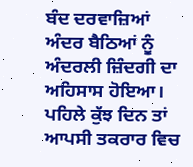ਬੰਦ ਦਰਵਾਜ਼ਿਆਂ ਅੰਦਰ ਬੈਠਿਆਂ ਨੂੰ ਅੰਦਰਲੀ ਜ਼ਿੰਦਗੀ ਦਾ ਅਹਿਸਾਸ ਹੋਇਆ। ਪਹਿਲੇ ਕੁੱਝ ਦਿਨ ਤਾਂ ਆਪਸੀ ਤਕਰਾਰ ਵਿਚ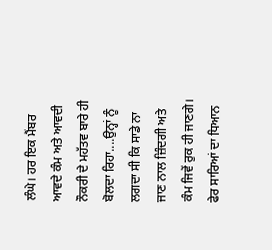ਲੰਘੇ। ਹਰ ਇਕ ਮੈਂਬਰ ਆਵਦੇ ਕੰਮ ਅਤੇ ਆਵਦੀ ਨੌਕਰੀ ਦੇ ਮਹੱਤਵ ਬਾਰੇ ਹੀ ਬੋਲਦਾ ਰਿਹਾ....ਉਨ੍ਹਾਂ ਨੂੰ ਲਗਦਾ ਸੀ ਕਿ ਸਾਡੇ ਨਾ ਜਾਣ ਨਾਲ ਜ਼ਿੰਦਗੀ ਅਤੇ ਕੰਮ ਜਿਵੇਂ ਰੁਕ ਹੀ ਜਾਣਗੇ। ਫੇਰ ਸਾਰਿਆਂ ਦਾ ਧਿਆਨ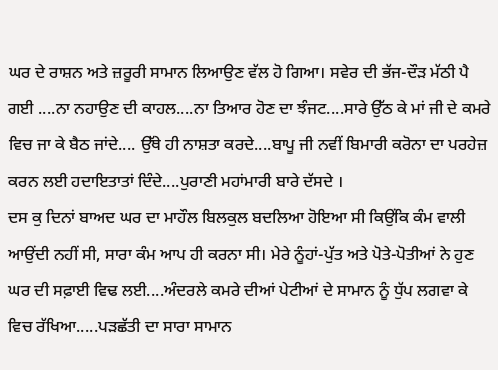ਘਰ ਦੇ ਰਾਸ਼ਨ ਅਤੇ ਜ਼ਰੂਰੀ ਸਾਮਾਨ ਲਿਆਉਣ ਵੱਲ ਹੋ ਗਿਆ। ਸਵੇਰ ਦੀ ਭੱਜ-ਦੌੜ ਮੱਠੀ ਪੈ ਗਈ ....ਨਾ ਨਹਾਉਣ ਦੀ ਕਾਹਲ....ਨਾ ਤਿਆਰ ਹੋਣ ਦਾ ਝੰਜਟ....ਸਾਰੇ ਉੱਠ ਕੇ ਮਾਂ ਜੀ ਦੇ ਕਮਰੇ ਵਿਚ ਜਾ ਕੇ ਬੈਠ ਜਾਂਦੇ.... ਉੱਥੇ ਹੀ ਨਾਸ਼ਤਾ ਕਰਦੇ....ਬਾਪੂ ਜੀ ਨਵੀਂ ਬਿਮਾਰੀ ਕਰੋਨਾ ਦਾ ਪਰਹੇਜ਼ ਕਰਨ ਲਈ ਹਦਾਇਤਾਤਾਂ ਦਿੰਦੇ....ਪੁਰਾਣੀ ਮਹਾਂਮਾਰੀ ਬਾਰੇ ਦੱਸਦੇ ।
ਦਸ ਕੁ ਦਿਨਾਂ ਬਾਅਦ ਘਰ ਦਾ ਮਾਹੌਲ ਬਿਲਕੁਲ ਬਦਲਿਆ ਹੋਇਆ ਸੀ ਕਿਉਂਕਿ ਕੰਮ ਵਾਲੀ ਆਉਂਦੀ ਨਹੀਂ ਸੀ, ਸਾਰਾ ਕੰਮ ਆਪ ਹੀ ਕਰਨਾ ਸੀ। ਮੇਰੇ ਨੂੰਹਾਂ-ਪੁੱਤ ਅਤੇ ਪੋਤੇ-ਪੋਤੀਆਂ ਨੇ ਹੁਣ ਘਰ ਦੀ ਸਫ਼ਾਈ ਵਿਢ ਲਈ....ਅੰਦਰਲੇ ਕਮਰੇ ਦੀਆਂ ਪੇਟੀਆਂ ਦੇ ਸਾਮਾਨ ਨੂੰ ਧੁੱਪ ਲਗਵਾ ਕੇ ਵਿਚ ਰੱਖਿਆ.....ਪੜਛੱਤੀ ਦਾ ਸਾਰਾ ਸਾਮਾਨ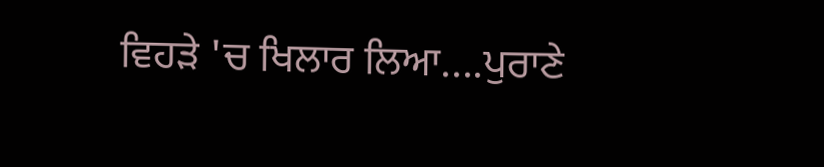ਵਿਹੜੇ 'ਚ ਖਿਲਾਰ ਲਿਆ....ਪੁਰਾਣੇ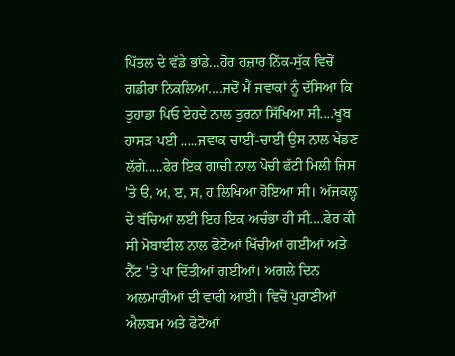ਪਿੱਤਲ ਦੇ ਵੱਡੇ ਭਾਂਡੇ...ਹੋਰ ਹਜ਼ਾਰ ਨਿੱਕ-ਸੁੱਕ ਵਿਚੋਂ ਗਡੀਰਾ ਨਿਕਲਿਆ....ਜਦੋਂ ਮੈਂ ਜਵਾਕਾਂ ਨੂੰ ਦੱਸਿਆ ਕਿ ਤੁਹਾਡਾ ਪਿਓ ਏਹਦੇ ਨਾਲ ਤੁਰਨਾ ਸਿੱਖਿਆ ਸੀ....ਖੂਬ ਹਾਸੜ ਪਈ .....ਜਵਾਕ ਚਾਈਂ-ਚਾਈਂ ਉਸ ਨਾਲ ਖੇਡਣ ਲੱਗੇ.....ਫੇਰ ਇਕ ਗਾਚੀ ਨਾਲ ਪੋਚੀ ਫੱਟੀ ਮਿਲੀ ਜਿਸ 'ਤੇ ੳ, ਅ, ੲ, ਸ, ਹ ਲਿਖਿਆ ਹੋਇਆ ਸੀ। ਅੱਜਕਲ੍ਹ ਦੇ ਬੱਚਿਆਂ ਲਈ ਇਹ ਇਕ ਅਚੰਭਾ ਹੀ ਸੀ....ਫੇਰ ਕੀ ਸੀ ਮੋਬਾਈਲ ਨਾਲ ਫੋਟੋਆਂ ਖਿੱਚੀਆਂ ਗਈਆਂ ਅਤੇ ਨੈੱਟ 'ਤੇ ਪਾ ਦਿੱਤੀਆਂ ਗਈਆਂ। ਅਗਲੇ ਦਿਨ ਅਲਮਾਰੀਆਂ ਦੀ ਵਾਰੀ ਆਈ। ਵਿਚੋਂ ਪੁਰਾਣੀਆਂ ਐਲਬਮ ਅਤੇ ਫੋਟੋਆਂ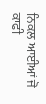ਨਿਕਲ ਆਈਆਂ ਜੋ ਕਾਫੀ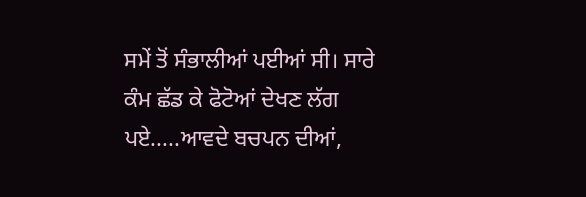ਸਮੇਂ ਤੋਂ ਸੰਭਾਲੀਆਂ ਪਈਆਂ ਸੀ। ਸਾਰੇ ਕੰਮ ਛੱਡ ਕੇ ਫੋਟੋਆਂ ਦੇਖਣ ਲੱਗ ਪਏ.....ਆਵਦੇ ਬਚਪਨ ਦੀਆਂ,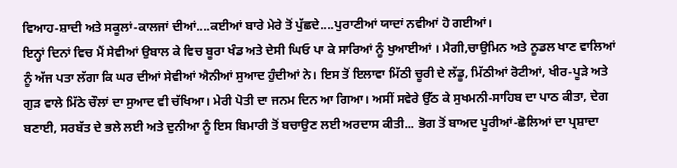ਵਿਆਹ-ਸ਼ਾਦੀ ਅਤੇ ਸਕੂਲਾਂ-ਕਾਲਜਾਂ ਦੀਆਂ....ਕਈਆਂ ਬਾਰੇ ਮੇਰੇ ਤੋਂ ਪੁੱਛਦੇ....ਪੁਰਾਣੀਆਂ ਯਾਦਾਂ ਨਵੀਆਂ ਹੋ ਗਈਆਂ।
ਇਨ੍ਹਾਂ ਦਿਨਾਂ ਵਿਚ ਮੈਂ ਸੇਵੀਆਂ ਉਬਾਲ ਕੇ ਵਿਚ ਬੂਰਾ ਖੰਡ ਅਤੇ ਦੇਸੀ ਘਿਓ ਪਾ ਕੇ ਸਾਰਿਆਂ ਨੂੰ ਖੁਆਈਆਂ । ਮੈਗੀ,ਚਾਉਮਿਨ ਅਤੇ ਨੂਡਲ ਖਾਣ ਵਾਲਿਆਂ ਨੂੰ ਅੱਜ ਪਤਾ ਲੱਗਾ ਕਿ ਘਰ ਦੀਆਂ ਸੇਵੀਆਂ ਐਨੀਆਂ ਸੁਆਦ ਹੁੰਦੀਆਂ ਨੇ। ਇਸ ਤੋਂ ਇਲਾਵਾ ਮਿੱਠੀ ਚੂਰੀ ਦੇ ਲੱਡੂ, ਮਿੱਠੀਆਂ ਰੋਟੀਆਂ, ਖੀਰ-ਪੂੜੇ ਅਤੇ ਗੁੜ ਵਾਲੇ ਮਿੱਠੇ ਚੌਲਾਂ ਦਾ ਸੁਆਦ ਵੀ ਚੱਖਿਆ। ਮੇਰੀ ਪੋਤੀ ਦਾ ਜਨਮ ਦਿਨ ਆ ਗਿਆ। ਅਸੀਂ ਸਵੇਰੇ ਉੱਠ ਕੇ ਸੁਖਮਨੀ-ਸਾਹਿਬ ਦਾ ਪਾਠ ਕੀਤਾ, ਦੇਗ ਬਣਾਈ, ਸਰਬੱਤ ਦੇ ਭਲੇ ਲਈ ਅਤੇ ਦੁਨੀਆ ਨੂੰ ਇਸ ਬਿਮਾਰੀ ਤੋਂ ਬਚਾਉਣ ਲਈ ਅਰਦਾਸ ਕੀਤੀ... ਭੋਗ ਤੋਂ ਬਾਅਦ ਪੂਰੀਆਂ-ਛੋਲਿਆਂ ਦਾ ਪ੍ਰਸ਼ਾਦਾ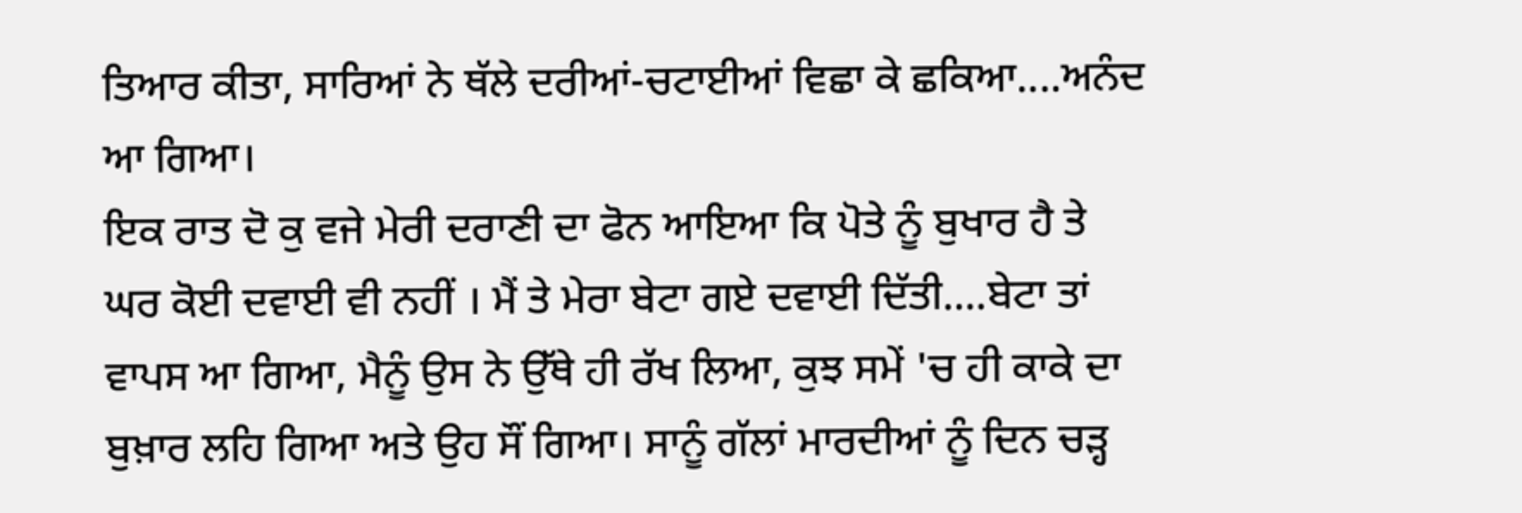ਤਿਆਰ ਕੀਤਾ, ਸਾਰਿਆਂ ਨੇ ਥੱਲੇ ਦਰੀਆਂ-ਚਟਾਈਆਂ ਵਿਛਾ ਕੇ ਛਕਿਆ....ਅਨੰਦ ਆ ਗਿਆ।
ਇਕ ਰਾਤ ਦੋ ਕੁ ਵਜੇ ਮੇਰੀ ਦਰਾਣੀ ਦਾ ਫੋਨ ਆਇਆ ਕਿ ਪੋਤੇ ਨੂੰ ਬੁਖਾਰ ਹੈ ਤੇ ਘਰ ਕੋਈ ਦਵਾਈ ਵੀ ਨਹੀਂ । ਮੈਂ ਤੇ ਮੇਰਾ ਬੇਟਾ ਗਏ ਦਵਾਈ ਦਿੱਤੀ....ਬੇਟਾ ਤਾਂ ਵਾਪਸ ਆ ਗਿਆ, ਮੈਨੂੰ ਉਸ ਨੇ ਉੱਥੇ ਹੀ ਰੱਖ ਲਿਆ, ਕੁਝ ਸਮੇਂ 'ਚ ਹੀ ਕਾਕੇ ਦਾ ਬੁਖ਼ਾਰ ਲਹਿ ਗਿਆ ਅਤੇ ਉਹ ਸੌਂ ਗਿਆ। ਸਾਨੂੰ ਗੱਲਾਂ ਮਾਰਦੀਆਂ ਨੂੰ ਦਿਨ ਚੜ੍ਹ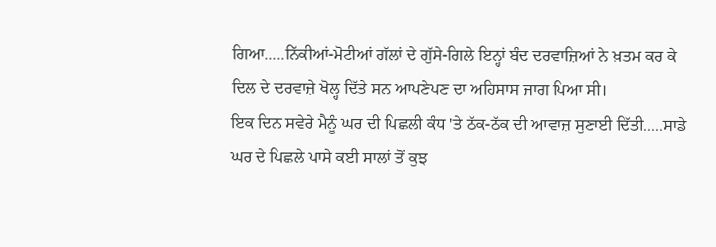ਗਿਆ.....ਨਿੱਕੀਆਂ-ਮੋਟੀਆਂ ਗੱਲਾਂ ਦੇ ਗੁੱਸੇ-ਗਿਲੇ ਇਨ੍ਹਾਂ ਬੰਦ ਦਰਵਾਜ਼ਿਆਂ ਨੇ ਖ਼ਤਮ ਕਰ ਕੇ ਦਿਲ ਦੇ ਦਰਵਾਜ਼ੇ ਖੋਲ੍ਹ ਦਿੱਤੇ ਸਨ ਆਪਣੇਪਣ ਦਾ ਅਹਿਸਾਸ ਜਾਗ ਪਿਆ ਸੀ।
ਇਕ ਦਿਨ ਸਵੇਰੇ ਮੈਨੂੰ ਘਰ ਦੀ ਪਿਛਲੀ ਕੰਧ 'ਤੇ ਠੱਕ-ਠੱਕ ਦੀ ਆਵਾਜ਼ ਸੁਣਾਈ ਦਿੱਤੀ.....ਸਾਡੇ ਘਰ ਦੇ ਪਿਛਲੇ ਪਾਸੇ ਕਈ ਸਾਲਾਂ ਤੋਂ ਕੁਝ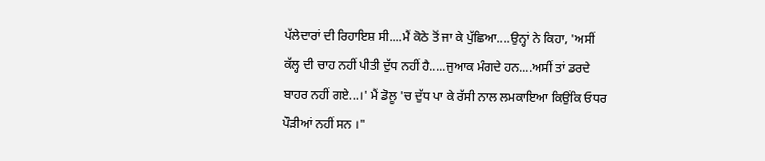ਪੱਲੇਦਾਰਾਂ ਦੀ ਰਿਹਾਇਸ਼ ਸੀ....ਮੈਂ ਕੋਠੇ ਤੋਂ ਜਾ ਕੇ ਪੁੱਛਿਆ....ਉਨ੍ਹਾਂ ਨੇ ਕਿਹਾ, 'ਅਸੀਂ ਕੱਲ੍ਹ ਦੀ ਚਾਹ ਨਹੀਂ ਪੀਤੀ ਦੁੱਧ ਨਹੀਂ ਹੈ.....ਜੁਆਕ ਮੰਗਦੇ ਹਨ....ਅਸੀਂ ਤਾਂ ਡਰਦੇ ਬਾਹਰ ਨਹੀਂ ਗਏ...।' ਮੈਂ ਡੋਲੂ 'ਚ ਦੁੱਧ ਪਾ ਕੇ ਰੱਸੀ ਨਾਲ ਲਮਕਾਇਆ ਕਿਉਂਕਿ ਓਧਰ ਪੌੜੀਆਂ ਨਹੀਂ ਸਨ ।"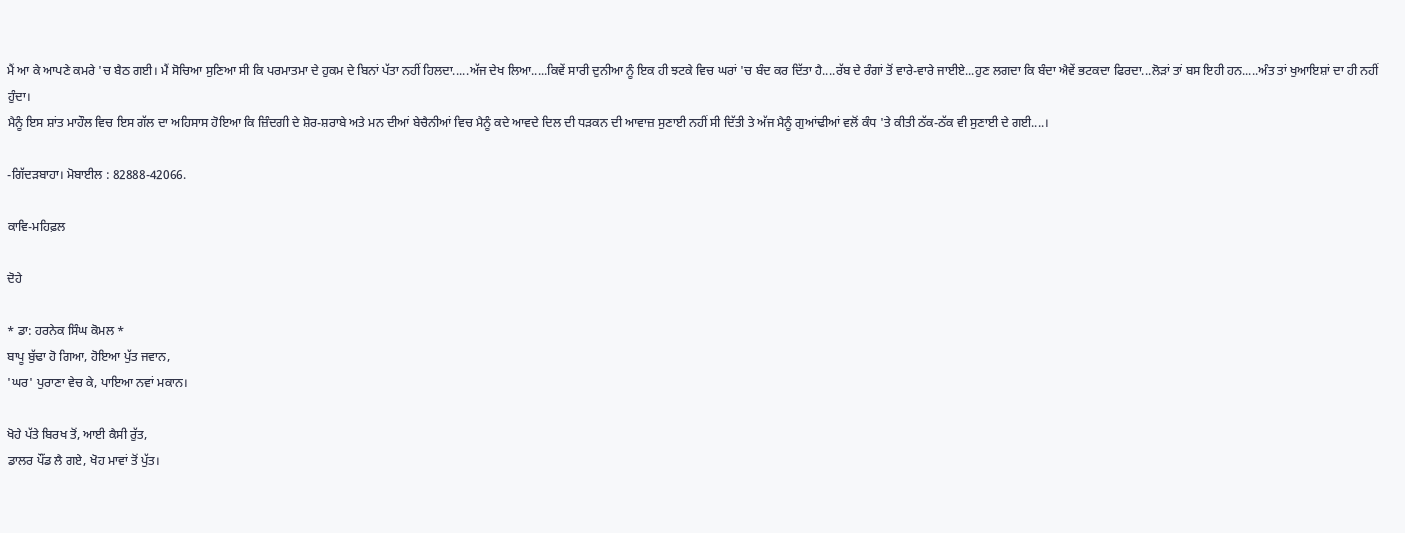ਮੈਂ ਆ ਕੇ ਆਪਣੇ ਕਮਰੇ 'ਚ ਬੈਠ ਗਈ। ਮੈਂ ਸੋਚਿਆ ਸੁਣਿਆ ਸੀ ਕਿ ਪਰਮਾਤਮਾ ਦੇ ਹੁਕਮ ਦੇ ਬਿਨਾਂ ਪੱਤਾ ਨਹੀਂ ਹਿਲਦਾ.....ਅੱਜ ਦੇਖ ਲਿਆ.....ਕਿਵੇਂ ਸਾਰੀ ਦੁਨੀਆ ਨੂੰ ਇਕ ਹੀ ਝਟਕੇ ਵਿਚ ਘਰਾਂ 'ਚ ਬੰਦ ਕਰ ਦਿੱਤਾ ਹੈ....ਰੱਬ ਦੇ ਰੰਗਾਂ ਤੋਂ ਵਾਰੇ-ਵਾਰੇ ਜਾਈਏ...ਹੁਣ ਲਗਦਾ ਕਿ ਬੰਦਾ ਐਵੇਂ ਭਟਕਦਾ ਫਿਰਦਾ...ਲੋੜਾਂ ਤਾਂ ਬਸ ਇਹੀ ਹਨ.....ਅੰਤ ਤਾਂ ਖੁਆਇਸ਼ਾਂ ਦਾ ਹੀ ਨਹੀਂ ਹੁੰਦਾ।
ਮੈਨੂੰ ਇਸ ਸ਼ਾਂਤ ਮਾਹੌਲ ਵਿਚ ਇਸ ਗੱਲ ਦਾ ਅਹਿਸਾਸ ਹੋਇਆ ਕਿ ਜ਼ਿੰਦਗੀ ਦੇ ਸ਼ੋਰ-ਸ਼ਰਾਬੇ ਅਤੇ ਮਨ ਦੀਆਂ ਬੇਚੈਨੀਆਂ ਵਿਚ ਮੈਨੂੰ ਕਦੇ ਆਵਦੇ ਦਿਲ ਦੀ ਧੜਕਨ ਦੀ ਆਵਾਜ਼ ਸੁਣਾਈ ਨਹੀਂ ਸੀ ਦਿੱਤੀ ਤੇ ਅੱਜ ਮੈਨੂੰ ਗੁਆਂਢੀਆਂ ਵਲੋਂ ਕੰਧ 'ਤੇ ਕੀਤੀ ਠੱਕ-ਠੱਕ ਵੀ ਸੁਣਾਈ ਦੇ ਗਈ....।

-ਗਿੱਦੜਬਾਹਾ। ਮੋਬਾਈਲ : 82888-42066.

ਕਾਵਿ-ਮਹਿਫ਼ਲ

ਦੋਹੇ

* ਡਾ: ਹਰਨੇਕ ਸਿੰਘ ਕੋਮਲ *
ਬਾਪੂ ਬੁੱਢਾ ਹੋ ਗਿਆ, ਹੋਇਆ ਪੁੱਤ ਜਵਾਨ,
'ਘਰ' ਪੁਰਾਣਾ ਵੇਚ ਕੇ, ਪਾਇਆ ਨਵਾਂ ਮਕਾਨ।

ਖੋਹੇ ਪੱਤੇ ਬਿਰਖ ਤੋਂ, ਆਈ ਕੈਸੀ ਰੁੱਤ,
ਡਾਲਰ ਪੌਂਡ ਲੈ ਗਏ, ਖੋਹ ਮਾਵਾਂ ਤੋਂ ਪੁੱਤ।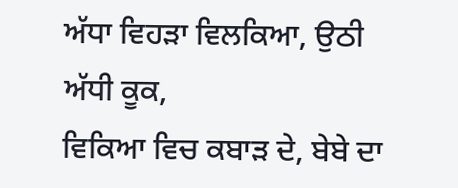ਅੱਧਾ ਵਿਹੜਾ ਵਿਲਕਿਆ, ਉਠੀ ਅੱਧੀ ਕੂਕ,
ਵਿਕਿਆ ਵਿਚ ਕਬਾੜ ਦੇ, ਬੇਬੇ ਦਾ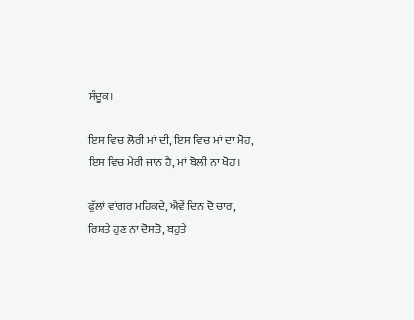ਸੰਦੂਕ।

ਇਸ ਵਿਚ ਲੋਰੀ ਮਾਂ ਦੀ, ਇਸ ਵਿਚ ਮਾਂ ਦਾ ਮੋਹ,
ਇਸ ਵਿਚ ਮੇਰੀ ਜਾਨ ਹੈ, ਮਾਂ ਬੋਲੀ ਨਾ ਖੋਹ।

ਫੁੱਲਾਂ ਵਾਂਗਰ ਮਹਿਕਦੇ, ਐਵੇਂ ਦਿਨ ਦੋ ਚਾਰ,
ਰਿਸ਼ਤੇ ਹੁਣ ਨਾ ਦੋਸਤੋ, ਬਹੁਤੇ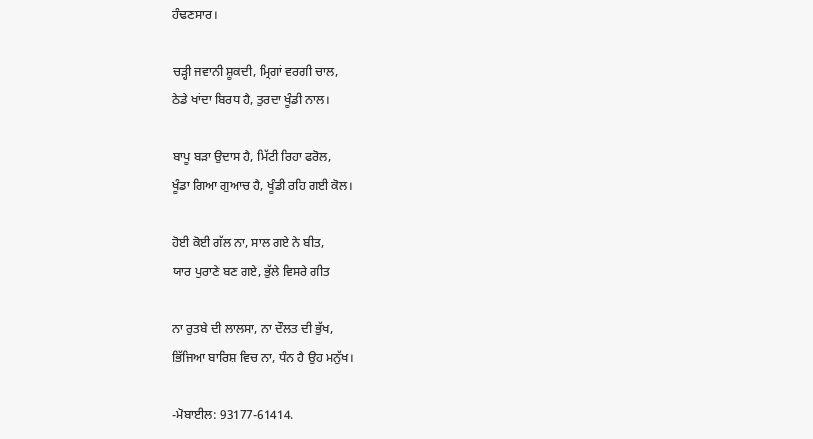ਹੰਢਣਸਾਰ।

ਚੜ੍ਹੀ ਜਵਾਨੀ ਸ਼ੂਕਦੀ, ਮ੍ਰਿਗਾਂ ਵਰਗੀ ਚਾਲ,
ਠੇਡੇ ਖਾਂਦਾ ਬਿਰਧ ਹੈ, ਤੁਰਦਾ ਖੂੰਡੀ ਨਾਲ।

ਬਾਪੂ ਬੜਾ ਉਦਾਸ ਹੈ, ਮਿੱਟੀ ਰਿਹਾ ਫਰੋਲ,
ਖੂੰਡਾ ਗਿਆ ਗੁਆਚ ਹੈ, ਖੂੰਡੀ ਰਹਿ ਗਈ ਕੋਲ।

ਹੋਈ ਕੋਈ ਗੱਲ ਨਾ, ਸਾਲ ਗਏ ਨੇ ਬੀਤ,
ਯਾਰ ਪੁਰਾਣੇ ਬਣ ਗਏ, ਭੁੱਲੇ ਵਿਸਰੇ ਗੀਤ

ਨਾ ਰੁਤਬੇ ਦੀ ਲਾਲਸਾ, ਨਾ ਦੌਲਤ ਦੀ ਭੁੱਖ,
ਭਿੱਜਿਆ ਬਾਰਿਸ਼ ਵਿਚ ਨਾ, ਧੰਨ ਹੈ ਉਹ ਮਨੁੱਖ।

-ਮੋਬਾਈਲ: 93177-61414.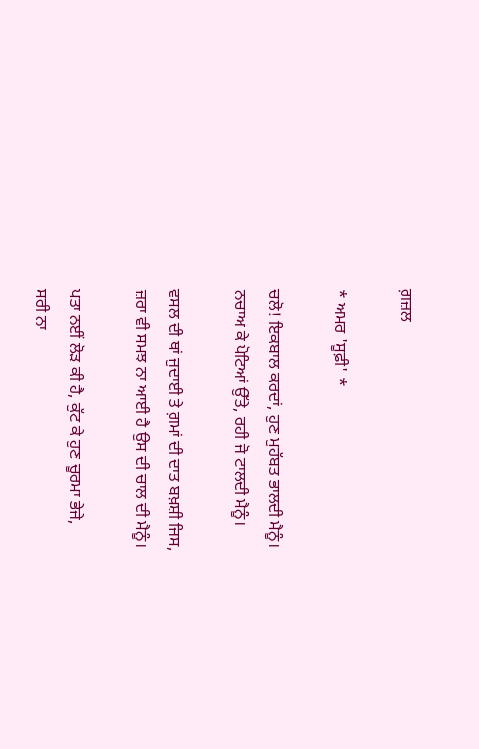ਗ਼ਜ਼ਲ

* ਅਮਰ 'ਸੂਫ਼ੀ' *

ਚਲੋ! ਇਕਬਾਲ ਕਰਦਾਂ, ਹੁਣ ਮੁਹੱਬਤ ਭਾਲਦੀ ਮੈਨੂੰ।
ਨਚਾਅ ਕੇ ਪੋਟਿਆਂ ਉੱਤੇ, ਰਹੀ ਜੋ ਟਾਲਦੀ ਮੈਨੂੰ।

ਵਸਲ ਦੀ ਥਾਂ ਜੁਦਾਈ ਤੇ ਗ਼ਮਾਂ ਦੀ ਦਾਤ ਬਖ਼ਸ਼ੀ ਜਿਸ,
ਜ਼ਰਾ ਵੀ ਸਮਝ ਨਾ ਆਈ ਹੈ ਉਸ ਦੀ ਚਾਲ ਦੀ ਮੈਨੂੰ।

ਪਤਾ ਨਈਂ ਲੋੜ ਕੀ ਹੈ, ਕੁੱਟ ਕੇ ਹੁਣ ਚੂਰਮਾ ਭੇਜੇ,
ਸਰੀ ਨਾ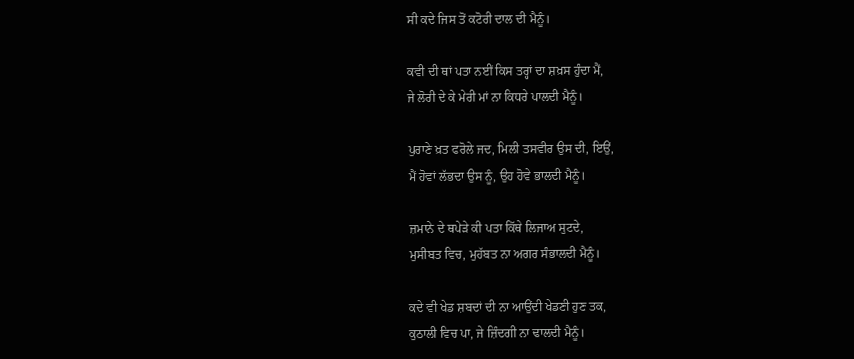ਸੀ ਕਦੇ ਜਿਸ ਤੋਂ ਕਟੋਰੀ ਦਾਲ ਦੀ ਮੈਨੂੰ।

ਕਵੀ ਦੀ ਥਾਂ ਪਤਾ ਨਈਂ ਕਿਸ ਤਰ੍ਹਾਂ ਦਾ ਸ਼ਖ਼ਸ ਹੁੰਦਾ ਮੈਂ,
ਜੇ ਲੋਰੀ ਦੇ ਕੇ ਮੇਰੀ ਮਾਂ ਨਾ ਕਿਧਰੇ ਪਾਲਦੀ ਮੈਨੂੰ।

ਪੁਰਾਣੇ ਖ਼ਤ ਫਰੋਲੇ ਜਦ, ਮਿਲੀ ਤਸਵੀਰ ਉਸ ਦੀ, ਇਉਂ,
ਮੈਂ ਹੋਵਾਂ ਲੱਭਦਾ ਉਸ ਨੂੰ, ਉਹ ਹੋਵੇ ਭਾਲਦੀ ਮੈਨੂੰ।

ਜ਼ਮਾਨੇ ਦੇ ਥਪੇੜੇ ਕੀ ਪਤਾ ਕਿੱਥੇ ਲਿਜਾਅ ਸੁਟਦੇ,
ਮੁਸੀਬਤ ਵਿਚ, ਮੁਹੱਬਤ ਨਾ ਅਗਰ ਸੰਭਾਲਦੀ ਮੈਨੂੰ।

ਕਦੇ ਵੀ ਖੇਡ ਸ਼ਬਦਾਂ ਦੀ ਨਾ ਆਉਂਦੀ ਖੇਡਣੀ ਹੁਣ ਤਕ,
ਕੁਠਾਲੀ ਵਿਚ ਪਾ, ਜੇ ਜ਼ਿੰਦਗੀ ਨਾ ਢਾਲਦੀ ਮੈਨੂੰ।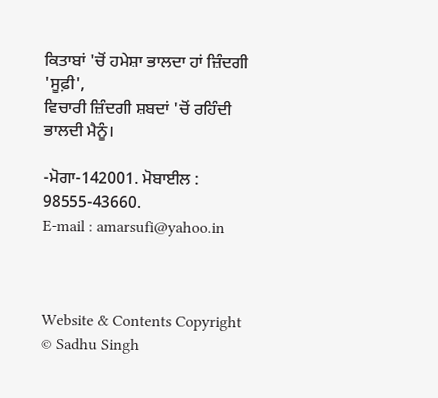ਕਿਤਾਬਾਂ 'ਚੋਂ ਹਮੇਸ਼ਾ ਭਾਲਦਾ ਹਾਂ ਜ਼ਿੰਦਗੀ 'ਸੂਫ਼ੀ',
ਵਿਚਾਰੀ ਜ਼ਿੰਦਗੀ ਸ਼ਬਦਾਂ 'ਚੋਂ ਰਹਿੰਦੀ ਭਾਲਦੀ ਮੈਨੂੰ।

-ਮੋਗਾ-142001. ਮੋਬਾਈਲ : 98555-43660.
E-mail : amarsufi@yahoo.in



Website & Contents Copyright © Sadhu Singh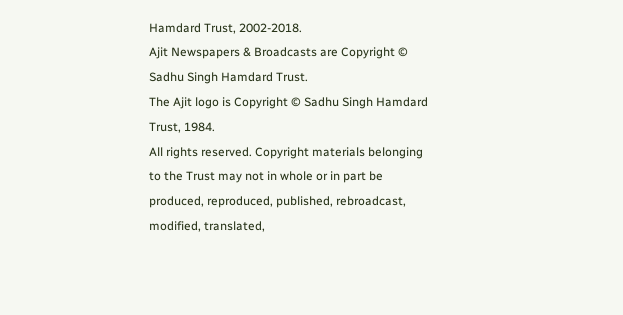Hamdard Trust, 2002-2018.
Ajit Newspapers & Broadcasts are Copyright © Sadhu Singh Hamdard Trust.
The Ajit logo is Copyright © Sadhu Singh Hamdard Trust, 1984.
All rights reserved. Copyright materials belonging to the Trust may not in whole or in part be produced, reproduced, published, rebroadcast, modified, translated,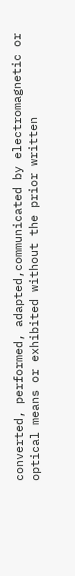converted, performed, adapted,communicated by electromagnetic or optical means or exhibited without the prior written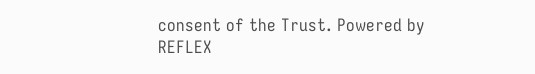consent of the Trust. Powered by REFLEX